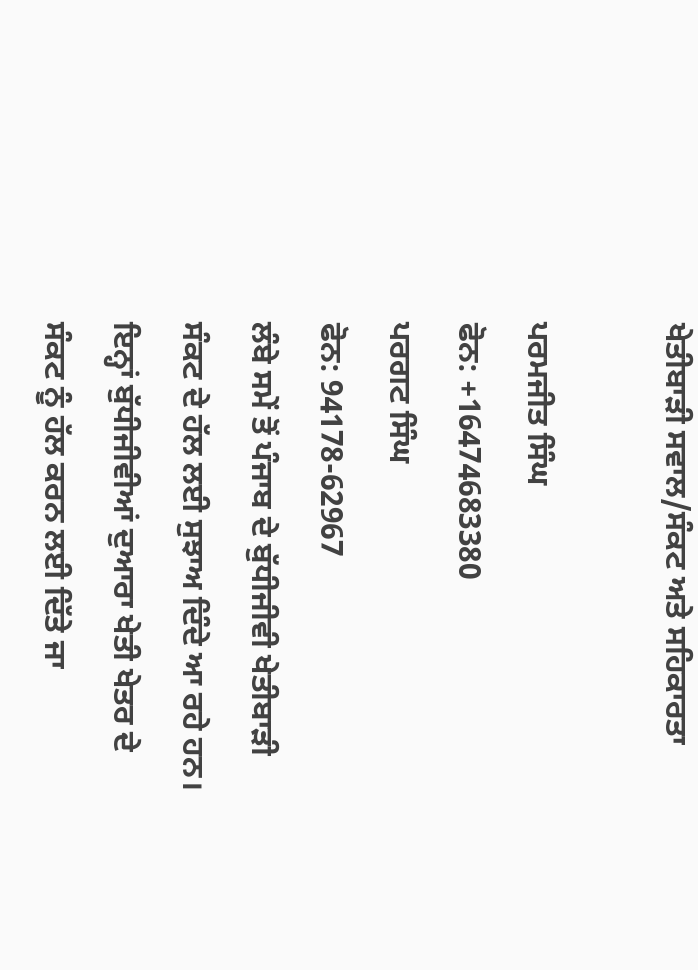ਖੇਤੀਬਾੜੀ ਸਵਾਲ/ਸੰਕਟ ਅਤੇ ਸਹਿਕਾਰਤਾ

ਪਰਮਜੀਤ ਸਿੰਘ
ਫੋਨ: +16474683380
ਪਰਗਟ ਸਿੰਘ
ਫੋਨ: 94178-62967
ਲੰਬੇ ਸਮੇਂ ਤੋਂ ਪੰਜਾਬ ਦੇ ਬੁੱਧੀਜੀਵੀ ਖੇਤੀਬਾੜੀ ਸੰਕਟ ਦੇ ਹੱਲ ਲਈ ਸੁਝਾਅ ਦਿੰਦੇ ਆ ਰਹੇ ਹਨ। ਇਨ੍ਹਾਂ ਬੁੱਧੀਜੀਵੀਆਂ ਦੁਆਰਾ ਖੇਤੀ ਖੇਤਰ ਦੇ ਸੰਕਟ ਨੂੰ ਹੱਲ ਕਰਨ ਲਈ ਦਿੱਤੇ ਜਾ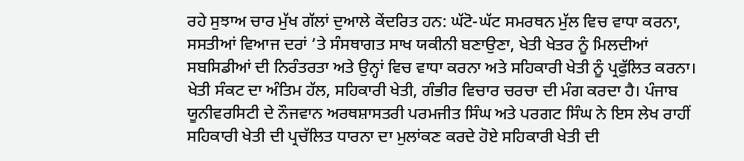ਰਹੇ ਸੁਝਾਅ ਚਾਰ ਮੁੱਖ ਗੱਲਾਂ ਦੁਆਲੇ ਕੇਂਦਰਿਤ ਹਨ: ਘੱਟੋ-ਘੱਟ ਸਮਰਥਨ ਮੁੱਲ ਵਿਚ ਵਾਧਾ ਕਰਨਾ, ਸਸਤੀਆਂ ਵਿਆਜ ਦਰਾਂ ‘ਤੇ ਸੰਸਥਾਗਤ ਸਾਖ ਯਕੀਨੀ ਬਣਾਉਣਾ, ਖੇਤੀ ਖੇਤਰ ਨੂੰ ਮਿਲਦੀਆਂ ਸਬਸਿਡੀਆਂ ਦੀ ਨਿਰੰਤਰਤਾ ਅਤੇ ਉਨ੍ਹਾਂ ਵਿਚ ਵਾਧਾ ਕਰਨਾ ਅਤੇ ਸਹਿਕਾਰੀ ਖੇਤੀ ਨੂੰ ਪ੍ਰਫੁੱਲਿਤ ਕਰਨਾ। ਖੇਤੀ ਸੰਕਟ ਦਾ ਅੰਤਿਮ ਹੱਲ, ਸਹਿਕਾਰੀ ਖੇਤੀ, ਗੰਭੀਰ ਵਿਚਾਰ ਚਰਚਾ ਦੀ ਮੰਗ ਕਰਦਾ ਹੈ। ਪੰਜਾਬ ਯੂਨੀਵਰਸਿਟੀ ਦੇ ਨੌਜਵਾਨ ਅਰਥਸ਼ਾਸਤਰੀ ਪਰਮਜੀਤ ਸਿੰਘ ਅਤੇ ਪਰਗਟ ਸਿੰਘ ਨੇ ਇਸ ਲੇਖ ਰਾਹੀਂ ਸਹਿਕਾਰੀ ਖੇਤੀ ਦੀ ਪ੍ਰਚੱਲਿਤ ਧਾਰਨਾ ਦਾ ਮੁਲਾਂਕਣ ਕਰਦੇ ਹੋਏ ਸਹਿਕਾਰੀ ਖੇਤੀ ਦੀ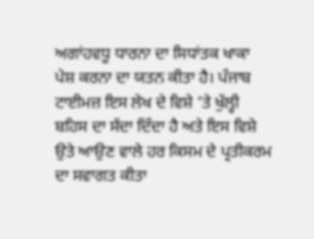ਅਗਾਂਹਵਧੂ ਧਾਰਨਾ ਦਾ ਸਿਧਾਂਤਕ ਖਾਕਾ ਪੇਸ਼ ਕਰਨਾ ਦਾ ਯਤਨ ਕੀਤਾ ਹੈ। ਪੰਜਾਬ ਟਾਈਮਜ਼ ਇਸ ਲੇਖ ਦੇ ਵਿਸ਼ੇ ‘ਤੇ ਖੁੱਲ੍ਹੀ ਬਹਿਸ ਦਾ ਸੱਦਾ ਦਿੰਦਾ ਹੈ ਅਤੇ ਇਸ ਵਿਸ਼ੇ ਉਤੇ ਆਉਣ ਵਾਲੇ ਹਰ ਕਿਸਮ ਦੇ ਪ੍ਰਤੀਕਰਮ ਦਾ ਸਵਾਗਤ ਕੀਤਾ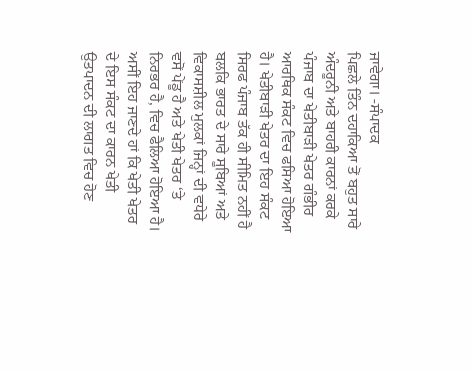ਜਾਵੇਗਾ। -ਸੰਪਾਦਕ
ਪਿਛਲੇ ਤਿੰਨ ਦਹਾਕਿਆ ਤੋਂ ਬਹੁਤ ਸਾਰੇ ਅੰਦਰੂਨੀ ਅਤੇ ਬਾਹਰੀ ਕਾਰਨਾਂ ਕਰਕੇ ਪੰਜਾਬ ਦਾ ਖੇਤੀਬਾੜੀ ਖੇਤਰ ਗੰਭੀਰ ਆਰਥਿਕ ਸੰਕਟ ਵਿਚ ਫਸਿਆ ਹੋਇਆ ਹੈ। ਖੇਤੀਬਾੜੀ ਖੇਤਰ ਦਾ ਇਹ ਸੰਕਟ ਸਿਰਫ ਪੰਜਾਬ ਤੱਕ ਹੀ ਸੀਮਿਤ ਨਹੀਂ ਹੈ ਬਲਕਿ ਭਾਰਤ ਦੇ ਸਾਰੇ ਸੂਬਿਆਂ ਅਤੇ ਵਿਕਾਸਸ਼ੀਲ ਮੁਲਕਾਂ ਜਿਨ੍ਹਾਂ ਦੀ ਵਧੇਰੇ ਵਸੋਂ ਪੇਂਡੂ ਹੈ ਅਤੇ ਖੇਤੀ ਖੇਤਰ ‘ਤੇ ਨਿਰਭਰ ਹੈ, ਵਿਚ ਫੈਲਿਆ ਹੋਇਆ ਹੈ। ਅਸੀਂ ਇਹ ਜਾਣਦੇ ਹਾਂ ਕਿ ਖੇਤੀ ਖੇਤਰ ਦੇ ਇਸ ਸੰਕਟ ਦਾ ਕਾਰਨ ਖੇਤੀ ਉਤਪਾਦਨ ਦੀ ਲਾਗਤ ਵਿਚ ਹੋਣ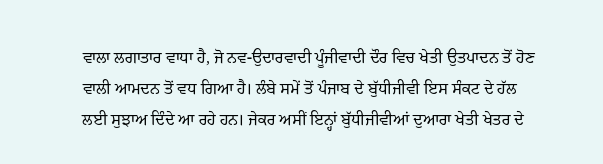ਵਾਲਾ ਲਗਾਤਾਰ ਵਾਧਾ ਹੈ, ਜੋ ਨਵ-ਉਦਾਰਵਾਦੀ ਪੂੰਜੀਵਾਦੀ ਦੌਰ ਵਿਚ ਖੇਤੀ ਉਤਪਾਦਨ ਤੋਂ ਹੋਣ ਵਾਲੀ ਆਮਦਨ ਤੋਂ ਵਧ ਗਿਆ ਹੈ। ਲੰਬੇ ਸਮੇਂ ਤੋਂ ਪੰਜਾਬ ਦੇ ਬੁੱਧੀਜੀਵੀ ਇਸ ਸੰਕਟ ਦੇ ਹੱਲ ਲਈ ਸੁਝਾਅ ਦਿੰਦੇ ਆ ਰਹੇ ਹਨ। ਜੇਕਰ ਅਸੀਂ ਇਨ੍ਹਾਂ ਬੁੱਧੀਜੀਵੀਆਂ ਦੁਆਰਾ ਖੇਤੀ ਖੇਤਰ ਦੇ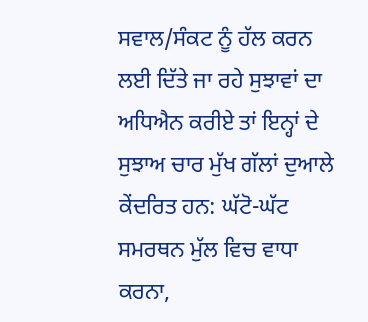ਸਵਾਲ/ਸੰਕਟ ਨੂੰ ਹੱਲ ਕਰਨ ਲਈ ਦਿੱਤੇ ਜਾ ਰਹੇ ਸੁਝਾਵਾਂ ਦਾ ਅਧਿਐਨ ਕਰੀਏ ਤਾਂ ਇਨ੍ਹਾਂ ਦੇ ਸੁਝਾਅ ਚਾਰ ਮੁੱਖ ਗੱਲਾਂ ਦੁਆਲੇ ਕੇਂਦਰਿਤ ਹਨ: ਘੱਟੋ-ਘੱਟ ਸਮਰਥਨ ਮੁੱਲ ਵਿਚ ਵਾਧਾ ਕਰਨਾ,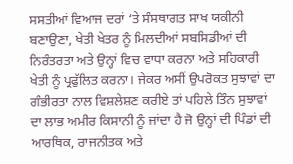ਸਸਤੀਆਂ ਵਿਆਜ ਦਰਾਂ ‘ਤੇ ਸੰਸਥਾਗਤ ਸਾਖ ਯਕੀਨੀ ਬਣਾਉਣਾ, ਖੇਤੀ ਖੇਤਰ ਨੂੰ ਮਿਲਦੀਆਂ ਸਬਸਿਡੀਆਂ ਦੀ ਨਿਰੰਤਰਤਾ ਅਤੇ ਉਨ੍ਹਾਂ ਵਿਚ ਵਾਧਾ ਕਰਨਾ ਅਤੇ ਸਹਿਕਾਰੀ ਖੇਤੀ ਨੂੰ ਪ੍ਰਫੁੱਲਿਤ ਕਰਨਾ। ਜੇਕਰ ਅਸੀਂ ਉਪਰੋਕਤ ਸੁਝਾਵਾਂ ਦਾ ਗੰਭੀਰਤਾ ਨਾਲ ਵਿਸ਼ਲੇਸ਼ਣ ਕਰੀਏ ਤਾਂ ਪਹਿਲੇ ਤਿੰਨ ਸੁਝਾਵਾਂ ਦਾ ਲਾਭ ਅਮੀਰ ਕਿਸਾਨੀ ਨੂੰ ਜਾਂਦਾ ਹੈ ਜੋ ਉਨ੍ਹਾਂ ਦੀ ਪਿੰਡਾਂ ਦੀ ਆਰਥਿਕ, ਰਾਜਨੀਤਕ ਅਤੇ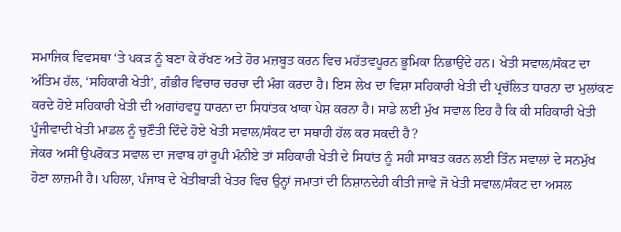ਸਮਾਜਿਕ ਵਿਵਸਥਾ ‘ਤੇ ਪਕੜ ਨੂੰ ਬਣਾ ਕੇ ਰੱਖਣ ਅਤੇ ਹੋਰ ਮਜ਼ਬੂਤ ਕਰਨ ਵਿਚ ਮਹੱਤਵਪੂਰਨ ਭੂਮਿਕਾ ਨਿਭਾਉਂਦੇ ਹਨ। ਖੇਤੀ ਸਵਾਲ/ਸੰਕਟ ਦਾ ਅੰਤਿਮ ਹੱਲ, ‘ਸਹਿਕਾਰੀ ਖੇਤੀ’, ਗੰਭੀਰ ਵਿਚਾਰ ਚਰਚਾ ਦੀ ਮੰਗ ਕਰਦਾ ਹੈ। ਇਸ ਲੇਖ ਦਾ ਵਿਸ਼ਾ ਸਹਿਕਾਰੀ ਖੇਤੀ ਦੀ ਪ੍ਰਚੱਲਿਤ ਧਾਰਨਾ ਦਾ ਮੁਲਾਂਕਣ ਕਰਦੇ ਹੋਏ ਸਹਿਕਾਰੀ ਖੇਤੀ ਦੀ ਅਗਾਂਹਵਧੂ ਧਾਰਨਾ ਦਾ ਸਿਧਾਂਤਕ ਖਾਕਾ ਪੇਸ਼ ਕਰਨਾ ਹੈ। ਸਾਡੇ ਲਈ ਮੁੱਖ ਸਵਾਲ ਇਹ ਹੈ ਕਿ ਕੀ ਸਹਿਕਾਰੀ ਖੇਤੀ ਪੂੰਜੀਵਾਦੀ ਖੇਤੀ ਮਾਡਲ ਨੂੰ ਚੁਣੌਤੀ ਦਿੰਦੇ ਹੋਏ ਖੇਤੀ ਸਵਾਲ/ਸੰਕਟ ਦਾ ਸਥਾਹੀ ਹੱਲ ਕਰ ਸਕਦੀ ਹੈ?
ਜੇਕਰ ਅਸੀਂ ਉਪਰੋਕਤ ਸਵਾਲ ਦਾ ਜਵਾਬ ਹਾਂ ਰੂਪੀ ਮੰਨੀਏ ਤਾਂ ਸਹਿਕਾਰੀ ਖੇਤੀ ਦੇ ਸਿਧਾਂਤ ਨੂੰ ਸਹੀ ਸਾਬਤ ਕਰਨ ਲਈ ਤਿੰਨ ਸਵਾਲਾਂ ਦੇ ਸਨਮੁੱਖ ਹੋਣਾ ਲਾਜ਼ਮੀ ਹੈ। ਪਹਿਲਾ, ਪੰਜਾਬ ਦੇ ਖੇਤੀਬਾੜੀ ਖੇਤਰ ਵਿਚ ਉਨ੍ਹਾਂ ਜਮਾਤਾਂ ਦੀ ਨਿਸ਼ਾਨਦੇਹੀ ਕੀਤੀ ਜਾਵੇ ਜੋ ਖੇਤੀ ਸਵਾਲ/ਸੰਕਟ ਦਾ ਅਸਲ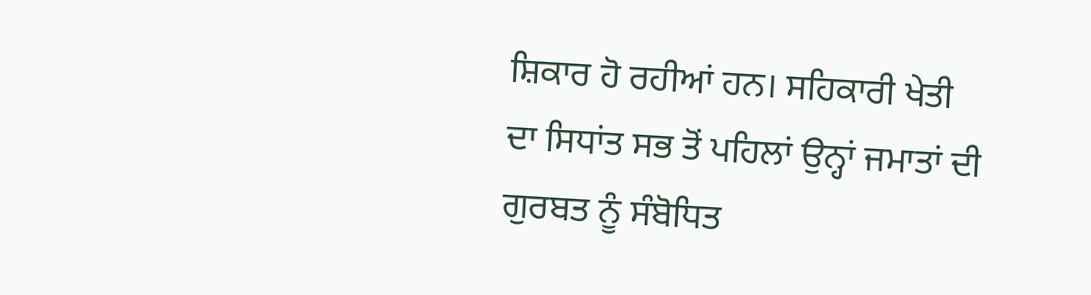ਸ਼ਿਕਾਰ ਹੋ ਰਹੀਆਂ ਹਨ। ਸਹਿਕਾਰੀ ਖੇਤੀ ਦਾ ਸਿਧਾਂਤ ਸਭ ਤੋਂ ਪਹਿਲਾਂ ਉਨ੍ਹਾਂ ਜਮਾਤਾਂ ਦੀ ਗੁਰਬਤ ਨੂੰ ਸੰਬੋਧਿਤ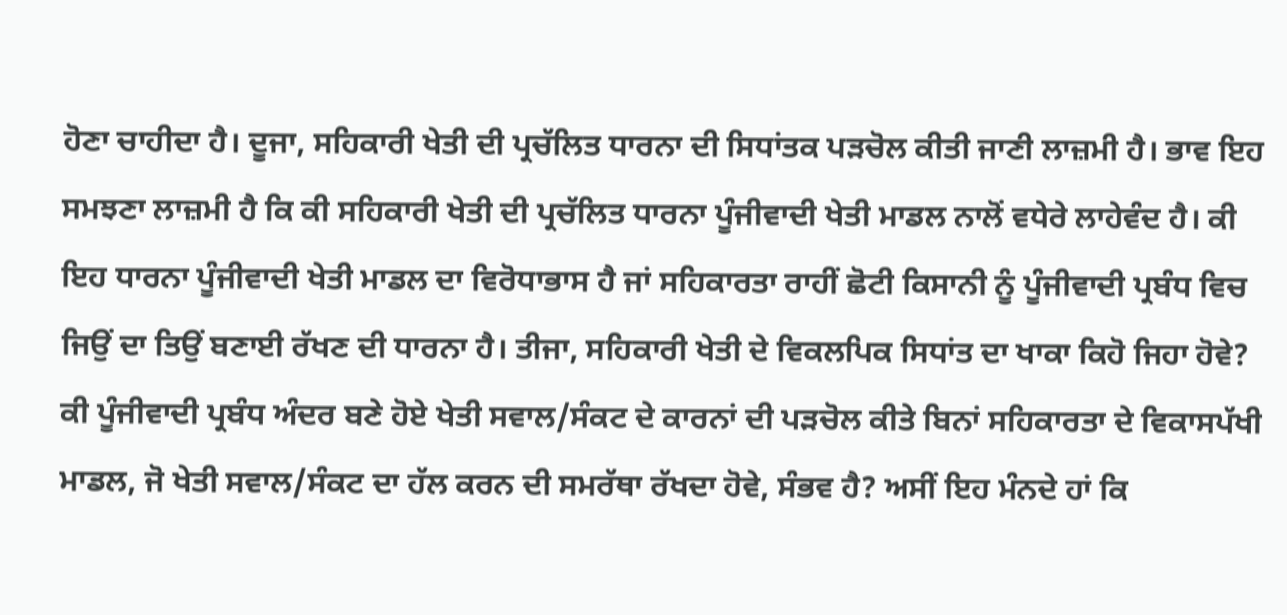ਹੋਣਾ ਚਾਹੀਦਾ ਹੈ। ਦੂਜਾ, ਸਹਿਕਾਰੀ ਖੇਤੀ ਦੀ ਪ੍ਰਚੱਲਿਤ ਧਾਰਨਾ ਦੀ ਸਿਧਾਂਤਕ ਪੜਚੋਲ ਕੀਤੀ ਜਾਣੀ ਲਾਜ਼ਮੀ ਹੈ। ਭਾਵ ਇਹ ਸਮਝਣਾ ਲਾਜ਼ਮੀ ਹੈ ਕਿ ਕੀ ਸਹਿਕਾਰੀ ਖੇਤੀ ਦੀ ਪ੍ਰਚੱਲਿਤ ਧਾਰਨਾ ਪੂੰਜੀਵਾਦੀ ਖੇਤੀ ਮਾਡਲ ਨਾਲੋਂ ਵਧੇਰੇ ਲਾਹੇਵੰਦ ਹੈ। ਕੀ ਇਹ ਧਾਰਨਾ ਪੂੰਜੀਵਾਦੀ ਖੇਤੀ ਮਾਡਲ ਦਾ ਵਿਰੋਧਾਭਾਸ ਹੈ ਜਾਂ ਸਹਿਕਾਰਤਾ ਰਾਹੀਂ ਛੋਟੀ ਕਿਸਾਨੀ ਨੂੰ ਪੂੰਜੀਵਾਦੀ ਪ੍ਰਬੰਧ ਵਿਚ ਜਿਉਂ ਦਾ ਤਿਉਂ ਬਣਾਈ ਰੱਖਣ ਦੀ ਧਾਰਨਾ ਹੈ। ਤੀਜਾ, ਸਹਿਕਾਰੀ ਖੇਤੀ ਦੇ ਵਿਕਲਪਿਕ ਸਿਧਾਂਤ ਦਾ ਖਾਕਾ ਕਿਹੋ ਜਿਹਾ ਹੋਵੇ? ਕੀ ਪੂੰਜੀਵਾਦੀ ਪ੍ਰਬੰਧ ਅੰਦਰ ਬਣੇ ਹੋਏ ਖੇਤੀ ਸਵਾਲ/ਸੰਕਟ ਦੇ ਕਾਰਨਾਂ ਦੀ ਪੜਚੋਲ ਕੀਤੇ ਬਿਨਾਂ ਸਹਿਕਾਰਤਾ ਦੇ ਵਿਕਾਸਪੱਖੀ ਮਾਡਲ, ਜੋ ਖੇਤੀ ਸਵਾਲ/ਸੰਕਟ ਦਾ ਹੱਲ ਕਰਨ ਦੀ ਸਮਰੱਥਾ ਰੱਖਦਾ ਹੋਵੇ, ਸੰਭਵ ਹੈ? ਅਸੀਂ ਇਹ ਮੰਨਦੇ ਹਾਂ ਕਿ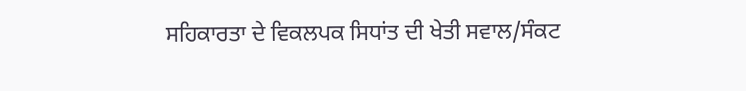ਸਹਿਕਾਰਤਾ ਦੇ ਵਿਕਲਪਕ ਸਿਧਾਂਤ ਦੀ ਖੇਤੀ ਸਵਾਲ/ਸੰਕਟ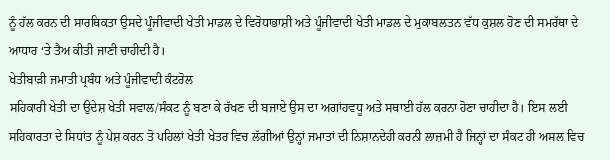ਨੂੰ ਹੱਲ ਕਰਨ ਦੀ ਸਾਰਥਿਕਤਾ ਉਸਦੇ ਪੂੰਜੀਵਾਦੀ ਖੇਤੀ ਮਾਡਲ ਦੇ ਵਿਰੋਧਾਭਾਸ਼ੀ ਅਤੇ ਪੂੰਜੀਵਾਦੀ ਖੇਤੀ ਮਾਡਲ ਦੇ ਮੁਕਾਬਲਤਨ ਵੱਧ ਕੁਸ਼ਲ ਹੋਣ ਦੀ ਸਮਰੱਥਾ ਦੇ ਆਧਾਰ ‘ਤੇ ਤੈਅ ਕੀਤੀ ਜਾਣੀ ਚਾਹੀਦੀ ਹੈ।
ਖੇਤੀਬਾੜੀ ਜਮਾਤੀ ਪ੍ਰਬੰਧ ਅਤੇ ਪੂੰਜੀਵਾਦੀ ਕੰਟਰੋਲ
ਸਹਿਕਾਰੀ ਖੇਤੀ ਦਾ ਉਦੇਸ਼ ਖੇਤੀ ਸਵਾਲ/ਸੰਕਟ ਨੂੰ ਬਣਾ ਕੇ ਰੱਖਣ ਦੀ ਬਜਾਏ ਉਸ ਦਾ ਅਗਾਂਹਵਧੂ ਅਤੇ ਸਥਾਈ ਹੱਲ ਕਰਨਾ ਹੋਣਾ ਚਾਹੀਦਾ ਹੈ। ਇਸ ਲਈ ਸਹਿਕਾਰਤਾ ਦੇ ਸਿਧਾਂਤ ਨੂੰ ਪੇਸ਼ ਕਰਨ ਤੋ ਪਹਿਲਾਂ ਖੇਤੀ ਖੇਤਰ ਵਿਚ ਲੱਗੀਆਂ ਉਨ੍ਹਾਂ ਜਮਾਤਾਂ ਦੀ ਨਿਸ਼ਾਨਦੇਹੀ ਕਰਨੀ ਲਾਜ਼ਮੀ ਹੈ ਜਿਨ੍ਹਾਂ ਦਾ ਸੰਕਟ ਹੀ ਅਸਲ ਵਿਚ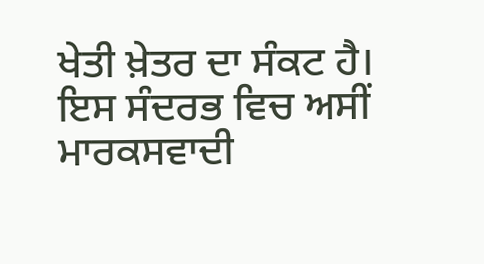ਖੇਤੀ ਖ਼ੇਤਰ ਦਾ ਸੰਕਟ ਹੈ। ਇਸ ਸੰਦਰਭ ਵਿਚ ਅਸੀਂ ਮਾਰਕਸਵਾਦੀ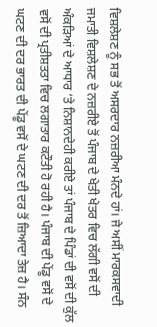ਵਿਸ਼ਲੇਸ਼ਣ ਨੂੰ ਸਭ ਤੋਂ ਅਸਰਦਾਰ ਨਜ਼ਰੀਆ ਮੰਨਦੇ ਹਾਂ। ਜੇ ਅਸੀਂ ਮਾਰਕਸਵਾਦੀ ਜਮਾਤੀ ਵਿਸ਼ਲੇਸ਼ਣ ਦੇ ਨਜ਼ਰੀਏ ਤੋਂ ਪੰਜਾਬ ਦੇ ਖੇਤੀ ਖੇਤਰ ਵਿਚ ਲੱਗੀ ਵਸੋਂ ਦੀ ਅੰਕੜਿਆਂ ਦੇ ਆਧਾਰ ‘ਤੇ ਨਿਸ਼ਾਨਦੇਹੀ ਕਰੀਏ ਤਾਂ ਪੰਜਾਬ ਦੇ ਪਿੰਡਾਂ ਦੀ ਵਸੋਂ ਦੀ ਕੁੱਲ ਵਸੋਂ ਦੀ ਪ੍ਰਤੀਸ਼ਤਤਾ ਵਿਚ ਲਗਾਤਾਰ ਕਟੌਤੀ ਹੋ ਰਹੀ ਹੈ। ਪੰਜਾਬ ਦੀ ਪੇਂਡੂ ਵਸੋਂ ਦੇ ਘਟਣ ਦੀ ਦਰ ਭਾਰਤ ਦੀ ਪੇਂਡੂ ਵਸੋਂ ਦੇ ਘਟਣ ਦੀ ਦਰ ਤੋਂ ਜ਼ਿਆਦਾ ਤੇਜ਼ ਹੈ। ਸੰਨ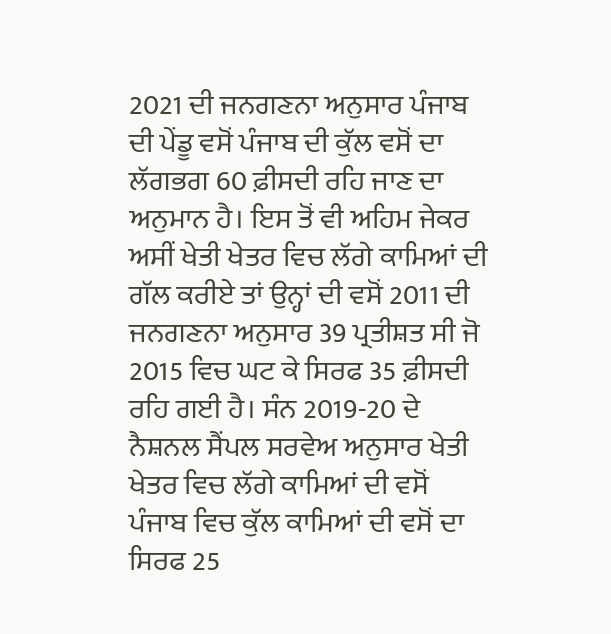2021 ਦੀ ਜਨਗਣਨਾ ਅਨੁਸਾਰ ਪੰਜਾਬ ਦੀ ਪੇਂਡੂ ਵਸੋਂ ਪੰਜਾਬ ਦੀ ਕੁੱਲ ਵਸੋਂ ਦਾ ਲੱਗਭਗ 60 ਫ਼ੀਸਦੀ ਰਹਿ ਜਾਣ ਦਾ ਅਨੁਮਾਨ ਹੈ। ਇਸ ਤੋਂ ਵੀ ਅਹਿਮ ਜੇਕਰ ਅਸੀਂ ਖੇਤੀ ਖੇਤਰ ਵਿਚ ਲੱਗੇ ਕਾਮਿਆਂ ਦੀ ਗੱਲ ਕਰੀਏ ਤਾਂ ਉਨ੍ਹਾਂ ਦੀ ਵਸੋਂ 2011 ਦੀ ਜਨਗਣਨਾ ਅਨੁਸਾਰ 39 ਪ੍ਰਤੀਸ਼ਤ ਸੀ ਜੋ 2015 ਵਿਚ ਘਟ ਕੇ ਸਿਰਫ 35 ਫ਼ੀਸਦੀ ਰਹਿ ਗਈ ਹੈ। ਸੰਨ 2019-20 ਦੇ ਨੈਸ਼ਨਲ ਸੈਂਪਲ ਸਰਵੇਅ ਅਨੁਸਾਰ ਖੇਤੀ ਖੇਤਰ ਵਿਚ ਲੱਗੇ ਕਾਮਿਆਂ ਦੀ ਵਸੋਂ ਪੰਜਾਬ ਵਿਚ ਕੁੱਲ ਕਾਮਿਆਂ ਦੀ ਵਸੋਂ ਦਾ ਸਿਰਫ 25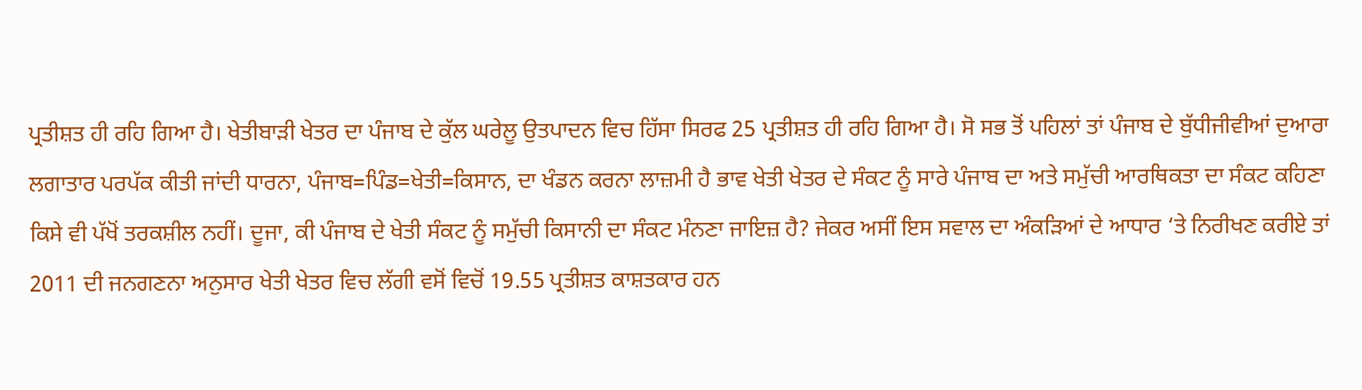ਪ੍ਰਤੀਸ਼ਤ ਹੀ ਰਹਿ ਗਿਆ ਹੈ। ਖੇਤੀਬਾੜੀ ਖੇਤਰ ਦਾ ਪੰਜਾਬ ਦੇ ਕੁੱਲ ਘਰੇਲੂ ਉਤਪਾਦਨ ਵਿਚ ਹਿੱਸਾ ਸਿਰਫ 25 ਪ੍ਰਤੀਸ਼ਤ ਹੀ ਰਹਿ ਗਿਆ ਹੈ। ਸੋ ਸਭ ਤੋਂ ਪਹਿਲਾਂ ਤਾਂ ਪੰਜਾਬ ਦੇ ਬੁੱਧੀਜੀਵੀਆਂ ਦੁਆਰਾ ਲਗਾਤਾਰ ਪਰਪੱਕ ਕੀਤੀ ਜਾਂਦੀ ਧਾਰਨਾ, ਪੰਜਾਬ=ਪਿੰਡ=ਖੇਤੀ=ਕਿਸਾਨ, ਦਾ ਖੰਡਨ ਕਰਨਾ ਲਾਜ਼ਮੀ ਹੈ ਭਾਵ ਖੇਤੀ ਖੇਤਰ ਦੇ ਸੰਕਟ ਨੂੰ ਸਾਰੇ ਪੰਜਾਬ ਦਾ ਅਤੇ ਸਮੁੱਚੀ ਆਰਥਿਕਤਾ ਦਾ ਸੰਕਟ ਕਹਿਣਾ ਕਿਸੇ ਵੀ ਪੱਖੋਂ ਤਰਕਸ਼ੀਲ ਨਹੀਂ। ਦੂਜਾ, ਕੀ ਪੰਜਾਬ ਦੇ ਖੇਤੀ ਸੰਕਟ ਨੂੰ ਸਮੁੱਚੀ ਕਿਸਾਨੀ ਦਾ ਸੰਕਟ ਮੰਨਣਾ ਜਾਇਜ਼ ਹੈ? ਜੇਕਰ ਅਸੀਂ ਇਸ ਸਵਾਲ ਦਾ ਅੰਕੜਿਆਂ ਦੇ ਆਧਾਰ ‘ਤੇ ਨਿਰੀਖਣ ਕਰੀਏ ਤਾਂ 2011 ਦੀ ਜਨਗਣਨਾ ਅਨੁਸਾਰ ਖੇਤੀ ਖੇਤਰ ਵਿਚ ਲੱਗੀ ਵਸੋਂ ਵਿਚੋਂ 19.55 ਪ੍ਰਤੀਸ਼ਤ ਕਾਸ਼ਤਕਾਰ ਹਨ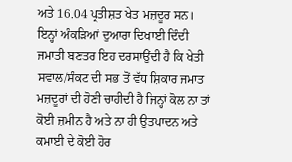ਅਤੇ 16.04 ਪ੍ਰਤੀਸ਼ਤ ਖੇਤ ਮਜ਼ਦੂਰ ਸਨ। ਇਨ੍ਹਾਂ ਅੰਕੜਿਆਂ ਦੁਆਰਾ ਦਿਖਾਈ ਦਿੰਦੀ ਜਮਾਤੀ ਬਣਤਰ ਇਹ ਦਰਸਾਉਂਦੀ ਹੈ ਕਿ ਖੇਤੀ ਸਵਾਲ/ਸੰਕਟ ਦੀ ਸਭ ਤੋਂ ਵੱਧ ਸ਼ਿਕਾਰ ਜਮਾਤ ਮਜ਼ਦੂਰਾਂ ਦੀ ਹੋਣੀ ਚਾਹੀਦੀ ਹੈ ਜਿਨ੍ਹਾਂ ਕੋਲ ਨਾ ਤਾਂ ਕੋਈ ਜ਼ਮੀਨ ਹੈ ਅਤੇ ਨਾ ਹੀ ਉਤਪਾਦਨ ਅਤੇ ਕਮਾਈ ਦੇ ਕੋਈ ਹੋਰ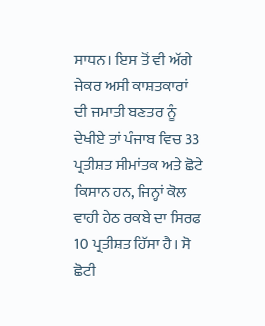ਸਾਧਨ। ਇਸ ਤੋਂ ਵੀ ਅੱਗੇ ਜੇਕਰ ਅਸੀ ਕਾਸ਼ਤਕਾਰਾਂ ਦੀ ਜਮਾਤੀ ਬਣਤਰ ਨੂੰ ਦੇਖੀਏ ਤਾਂ ਪੰਜਾਬ ਵਿਚ 33 ਪ੍ਰਤੀਸ਼ਤ ਸੀਮਾਂਤਕ ਅਤੇ ਛੋਟੇ ਕਿਸਾਨ ਹਨ, ਜਿਨ੍ਹਾਂ ਕੋਲ ਵਾਹੀ ਹੇਠ ਰਕਬੇ ਦਾ ਸਿਰਫ 10 ਪ੍ਰਤੀਸ਼ਤ ਹਿੱਸਾ ਹੈ। ਸੋ ਛੋਟੀ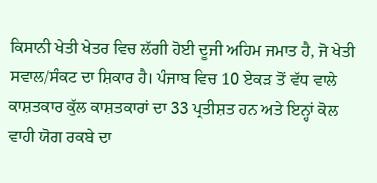ਕਿਸਾਨੀ ਖੇਤੀ ਖੇਤਰ ਵਿਚ ਲੱਗੀ ਹੋਈ ਦੂਜੀ ਅਹਿਮ ਜਮਾਤ ਹੈ, ਜੋ ਖੇਤੀ ਸਵਾਲ/ਸੰਕਟ ਦਾ ਸ਼ਿਕਾਰ ਹੈ। ਪੰਜਾਬ ਵਿਚ 10 ਏਕੜ ਤੋਂ ਵੱਧ ਵਾਲੇ ਕਾਸ਼ਤਕਾਰ ਕੁੱਲ ਕਾਸ਼ਤਕਾਰਾਂ ਦਾ 33 ਪ੍ਰਤੀਸ਼ਤ ਹਨ ਅਤੇ ਇਨ੍ਹਾਂ ਕੋਲ ਵਾਹੀ ਯੋਗ ਰਕਬੇ ਦਾ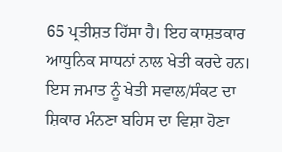65 ਪ੍ਰਤੀਸ਼ਤ ਹਿੱਸਾ ਹੈ। ਇਹ ਕਾਸ਼ਤਕਾਰ ਆਧੁਨਿਕ ਸਾਧਨਾਂ ਨਾਲ ਖੇਤੀ ਕਰਦੇ ਹਨ। ਇਸ ਜਮਾਤ ਨੂੰ ਖੇਤੀ ਸਵਾਲ/ਸੰਕਟ ਦਾ ਸ਼ਿਕਾਰ ਮੰਨਣਾ ਬਹਿਸ ਦਾ ਵਿਸ਼ਾ ਹੋਣਾ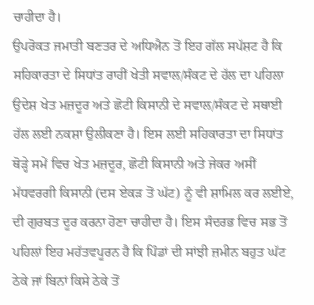ਚਾਹੀਦਾ ਹੈ।
ਉਪਰੋਕਤ ਜਮਾਤੀ ਬਣਤਰ ਦੇ ਅਧਿਐਨ ਤੋਂ ਇਹ ਗੱਲ ਸਪੱਸ਼ਟ ਹੈ ਕਿ ਸਹਿਕਾਰਤਾ ਦੇ ਸਿਧਾਂਤ ਰਾਹੀਂ ਖੇਤੀ ਸਵਾਲ/ਸੰਕਟ ਦੇ ਹੱਲ ਦਾ ਪਹਿਲਾ ਉਦੇਸ਼ ਖੇਤ ਮਜ਼ਦੂਰ ਅਤੇ ਛੋਟੀ ਕਿਸਾਨੀ ਦੇ ਸਵਾਲ/ਸੰਕਟ ਦੇ ਸਥਾਈ ਹੱਲ ਲਈ ਨਕਸ਼ਾ ਉਲੀਕਣਾ ਹੈ। ਇਸ ਲਈ ਸਹਿਕਾਰਤਾ ਦਾ ਸਿਧਾਂਤ ਥੋੜ੍ਹੇ ਸਮੇਂ ਵਿਚ ਖੇਤ ਮਜ਼ਦੂਰ, ਛੋਟੀ ਕਿਸਾਨੀ ਅਤੇ ਜੇਕਰ ਅਸੀਂ ਮੱਧਵਰਗੀ ਕਿਸਾਨੀ (ਦਸ ਏਕੜ ਤੋਂ ਘੱਟ) ਨੂੰ ਵੀ ਸ਼ਾਮਿਲ ਕਰ ਲਈਏ, ਦੀ ਗੁਰਬਤ ਦੂਰ ਕਰਨਾ ਹੋਣਾ ਚਾਹੀਦਾ ਹੈ। ਇਸ ਸੰਦਰਭ ਵਿਚ ਸਭ ਤੋਂ ਪਹਿਲਾਂ ਇਹ ਮਹੱਤਵਪੂਰਨ ਹੈ ਕਿ ਪਿੰਡਾਂ ਦੀ ਸਾਂਝੀ ਜ਼ਮੀਨ ਬਹੁਤ ਘੱਟ ਠੇਕੇ ਜਾਂ ਬਿਨਾਂ ਕਿਸੇ ਠੇਕੇ ਤੋਂ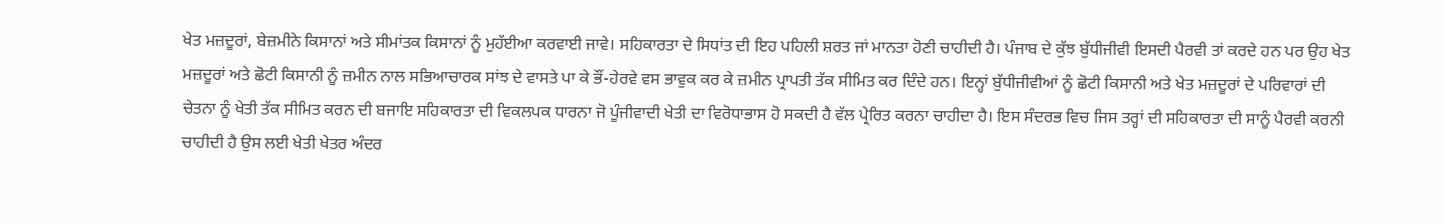ਖੇਤ ਮਜ਼ਦੂਰਾਂ, ਬੇਜ਼ਮੀਨੇ ਕਿਸਾਨਾਂ ਅਤੇ ਸੀਮਾਂਤਕ ਕਿਸਾਨਾਂ ਨੂੰ ਮੁਹੱਈਆ ਕਰਵਾਈ ਜਾਵੇ। ਸਹਿਕਾਰਤਾ ਦੇ ਸਿਧਾਂਤ ਦੀ ਇਹ ਪਹਿਲੀ ਸ਼ਰਤ ਜਾਂ ਮਾਨਤਾ ਹੋਣੀ ਚਾਹੀਦੀ ਹੈ। ਪੰਜਾਬ ਦੇ ਕੁੱਝ ਬੁੱਧੀਜੀਵੀ ਇਸਦੀ ਪੈਰਵੀ ਤਾਂ ਕਰਦੇ ਹਨ ਪਰ ਉਹ ਖੇਤ ਮਜ਼ਦੂਰਾਂ ਅਤੇ ਛੋਟੀ ਕਿਸਾਨੀ ਨੂੰ ਜ਼ਮੀਨ ਨਾਲ ਸਭਿਆਚਾਰਕ ਸਾਂਝ ਦੇ ਵਾਸਤੇ ਪਾ ਕੇ ਭੌਂ-ਹੇਰਵੇ ਵਸ ਭਾਵੁਕ ਕਰ ਕੇ ਜ਼ਮੀਨ ਪ੍ਰਾਪਤੀ ਤੱਕ ਸੀਮਿਤ ਕਰ ਦਿੰਦੇ ਹਨ। ਇਨ੍ਹਾਂ ਬੁੱਧੀਜੀਵੀਆਂ ਨੂੰ ਛੋਟੀ ਕਿਸਾਨੀ ਅਤੇ ਖੇਤ ਮਜ਼ਦੂਰਾਂ ਦੇ ਪਰਿਵਾਰਾਂ ਦੀ ਚੇਤਨਾ ਨੂੰ ਖੇਤੀ ਤੱਕ ਸੀਮਿਤ ਕਰਨ ਦੀ ਬਜਾਇ ਸਹਿਕਾਰਤਾ ਦੀ ਵਿਕਲਪਕ ਧਾਰਨਾ ਜੋ ਪੂੰਜੀਵਾਦੀ ਖੇਤੀ ਦਾ ਵਿਰੋਧਾਭਾਸ ਹੋ ਸਕਦੀ ਹੈ ਵੱਲ ਪ੍ਰੇਰਿਤ ਕਰਨਾ ਚਾਹੀਦਾ ਹੈ। ਇਸ ਸੰਦਰਭ ਵਿਚ ਜਿਸ ਤਰ੍ਹਾਂ ਦੀ ਸਹਿਕਾਰਤਾ ਦੀ ਸਾਨੂੰ ਪੈਰਵੀ ਕਰਨੀ ਚਾਹੀਦੀ ਹੈ ਉਸ ਲਈ ਖੇਤੀ ਖੇਤਰ ਅੰਦਰ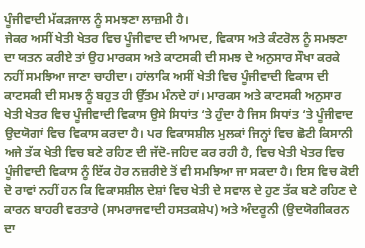ਪੂੰਜੀਵਾਦੀ ਮੱਕੜਜਾਲ ਨੂੰ ਸਮਝਣਾ ਲਾਜ਼ਮੀ ਹੈ।
ਜੇਕਰ ਅਸੀਂ ਖੇਤੀ ਖੇਤਰ ਵਿਚ ਪੂੰਜੀਵਾਦ ਦੀ ਆਮਦ, ਵਿਕਾਸ ਅਤੇ ਕੰਟਰੋਲ ਨੂੰ ਸਮਝਣਾ ਦਾ ਯਤਨ ਕਰੀਏ ਤਾਂ ਉਹ ਮਾਰਕਸ ਅਤੇ ਕਾਟਸਕੀ ਦੀ ਸਮਝ ਦੇ ਅਨੁਸਾਰ ਸੌਖਾ ਕਰਕੇ ਨਹੀਂ ਸਮਝਿਆ ਜਾਣਾ ਚਾਹੀਦਾ। ਹਾਂਲਾਕਿ ਅਸੀਂ ਖੇਤੀ ਵਿਚ ਪੂੰਜੀਵਾਦੀ ਵਿਕਾਸ ਦੀ ਕਾਟਸਕੀ ਦੀ ਸਮਝ ਨੂੰ ਬਹੁਤ ਹੀ ਉੱਤਮ ਮੰਨਦੇ ਹਾਂ। ਮਾਰਕਸ ਅਤੇ ਕਾਟਸਕੀ ਅਨੁਸਾਰ ਖੇਤੀ ਖੇਤਰ ਵਿਚ ਪੂੰਜੀਵਾਦੀ ਵਿਕਾਸ ਉਸੇ ਸਿਧਾਂਤ ‘ਤੇ ਹੁੰਦਾ ਹੈ ਜਿਸ ਸਿਧਾਂਤ ‘ਤੇ ਪੂੰਜੀਵਾਦ ਉਦਯੋਗਾਂ ਵਿਚ ਵਿਕਾਸ ਕਰਦਾ ਹੈ। ਪਰ ਵਿਕਾਸਸ਼ੀਲ ਮੁਲਕਾਂ ਜਿਨ੍ਹਾਂ ਵਿਚ ਛੋਟੀ ਕਿਸਾਨੀ ਅਜੇ ਤੱਕ ਖੇਤੀ ਵਿਚ ਬਣੇ ਰਹਿਣ ਦੀ ਜੱਦੋ-ਜਹਿਦ ਕਰ ਰਹੀ ਹੈ, ਵਿਚ ਖੇਤੀ ਖੇਤਰ ਵਿਚ ਪੂੰਜੀਵਾਦੀ ਵਿਕਾਸ ਨੂੰ ਇੱਕ ਹੋਰ ਨਜ਼ਰੀਏ ਤੋਂ ਵੀ ਸਮਝਿਆ ਜਾ ਸਕਦਾ ਹੈ। ਇਸ ਵਿਚ ਕੋਈ ਦੋ ਰਾਵਾਂ ਨਹੀਂ ਹਨ ਕਿ ਵਿਕਾਸਸ਼ੀਲ ਦੇਸ਼ਾਂ ਵਿਚ ਖੇਤੀ ਦੇ ਸਵਾਲ ਦੇ ਹੁਣ ਤੱਕ ਬਣੇ ਰਹਿਣ ਦੇ ਕਾਰਨ ਬਾਹਰੀ ਵਰਤਾਰੇ (ਸਾਮਰਾਜਵਾਦੀ ਹਸਤਕਸ਼ੇਪ) ਅਤੇ ਅੰਦਰੂਨੀ (ਉਦਯੋਗੀਕਰਨ ਦਾ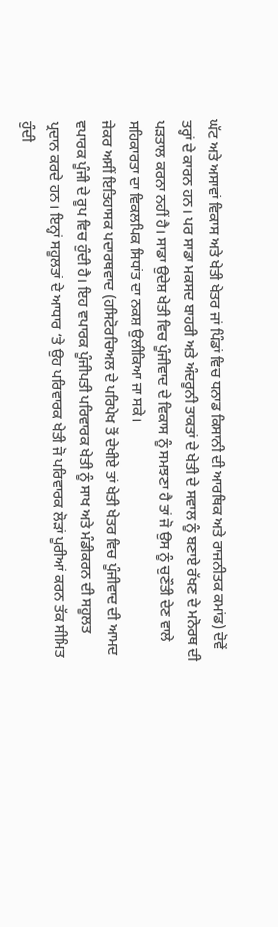ਘੱਟ ਅਤੇ ਅਸਾਵਾਂ ਵਿਕਾਸ ਅਤੇ ਖੇਤੀ ਖੇਤਰ ਜਾਂ ਪਿੰਡਾਂ ਵਿਚ ਧਨਾਡ ਕਿਸਾਨੀ ਦੀ ਆਰਥਿਕ ਅਤੇ ਰਾਜਨੀਤਕ ਕਮਾਂਡ) ਦੋਵੇਂ ਤਰ੍ਹਾਂ ਦੇ ਕਾਰਨ ਹਨ। ਪਰ ਸਾਡਾ ਮਕਸਦ ਬਾਹਰੀ ਅਤੇ ਅੰਦਰੂਨੀ ਤਾਕਤਾਂ ਦੇ ਖੇਤੀ ਦੇ ਸਵਾਲ ਨੂੰ ਬਣਾਏ ਰੱਖਣ ਦੇ ਮਨੋਰਥ ਦੀ ਪੜਤਾਲ ਕਰਨਾ ਨਹੀਂ ਹੈ। ਸਾਡਾ ਉਦੇਸ਼ ਖੇਤੀ ਵਿਚ ਪੂੰਜੀਵਾਦ ਦੇ ਵਿਕਾਸ ਨੂੰ ਸਮਝਣਾ ਹੈ ਤਾਂ ਜੋ ਉਸ ਨੂੰ ਚੁਣੌਤੀ ਦੇਣ ਵਾਲੇ ਸਹਿਕਾਰਤਾ ਦਾ ਵਿਕਲਪਿਕ ਸਿਧਾਂਤ ਦਾ ਨਕਸ਼ ਉਲੀਕਿਆ ਜਾ ਸਕੇ।
ਜੇਕਰ ਅਸੀਂ ਇਤਿਹਾਸਕ ਪਦਾਰਥਵਾਦ (ਹਸਿਟੋਰਚਿਅਲ ਦੇ ਪਰਿਪੇਖ ਤੋਂ ਦੇਖੀਏ ਤਾਂ ਖੇਤੀ ਖੇਤਰ ਵਿਚ ਪੂੰਜੀਵਾਦ ਦੀ ਆਮਦ ਵਪਾਰਕ ਪੂੰਜੀ ਦੇ ਰੂਪ ਵਿਚ ਹੁੰਦੀ ਹੈ। ਇਹ ਵਪਾਰਕ ਪੂੰਜੀਪਤੀ ਪਰਿਵਾਰਕ ਖੇਤੀ ਨੂੰ ਸਾਖ ਅਤੇ ਮੰਡੀਕਰਨ ਦੀ ਸਹੂਲਤ ਪ੍ਰਦਾਨ ਕਰਦੇ ਹਨ। ਇਨ੍ਹਾਂ ਸਹੂਲਤਾਂ ਦੇ ਆਧਾਰ ‘ਤੇ ਉਹ ਪਰਿਵਾਰਕ ਖੇਤੀ ਜੋ ਪਰਿਵਾਰਕ ਲੋੜਾਂ ਪੂਰੀਆਂ ਕਰਨ ਤੱਕ ਸੀਮਿਤ ਹੁੰਦੀ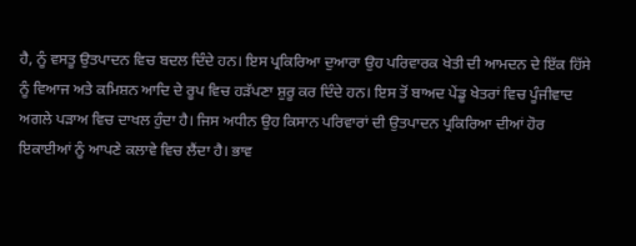ਹੈ, ਨੂੰ ਵਸਤੂ ਉਤਪਾਦਨ ਵਿਚ ਬਦਲ ਦਿੰਦੇ ਹਨ। ਇਸ ਪ੍ਰਕਿਰਿਆ ਦੁਆਰਾ ਉਹ ਪਰਿਵਾਰਕ ਖੇਤੀ ਦੀ ਆਮਦਨ ਦੇ ਇੱਕ ਹਿੱਸੇ ਨੂੰ ਵਿਆਜ ਅਤੇ ਕਮਿਸ਼ਨ ਆਦਿ ਦੇ ਰੂਪ ਵਿਚ ਹੜੱਪਣਾ ਸ਼ੁਰੂ ਕਰ ਦਿੰਦੇ ਹਨ। ਇਸ ਤੋਂ ਬਾਅਦ ਪੇਂਡੂ ਖੇਤਰਾਂ ਵਿਚ ਪੂੰਜੀਵਾਦ ਅਗਲੇ ਪੜਾਅ ਵਿਚ ਦਾਖਲ ਹੁੰਦਾ ਹੈ। ਜਿਸ ਅਧੀਨ ਉਹ ਕਿਸਾਨ ਪਰਿਵਾਰਾਂ ਦੀ ਉਤਪਾਦਨ ਪ੍ਰਕਿਰਿਆ ਦੀਆਂ ਹੋਰ ਇਕਾਈਆਂ ਨੂੰ ਆਪਣੇ ਕਲਾਵੇ ਵਿਚ ਲੈਂਦਾ ਹੈ। ਭਾਵ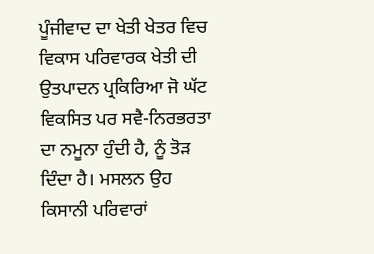ਪੂੰਜੀਵਾਦ ਦਾ ਖੇਤੀ ਖੇਤਰ ਵਿਚ ਵਿਕਾਸ ਪਰਿਵਾਰਕ ਖੇਤੀ ਦੀ ਉਤਪਾਦਨ ਪ੍ਰਕਿਰਿਆ ਜੋ ਘੱਟ ਵਿਕਸਿਤ ਪਰ ਸਵੈ-ਨਿਰਭਰਤਾ ਦਾ ਨਮੂਨਾ ਹੁੰਦੀ ਹੈ, ਨੂੰ ਤੋੜ ਦਿੰਦਾ ਹੈ। ਮਸਲਨ ਉਹ ਕਿਸਾਨੀ ਪਰਿਵਾਰਾਂ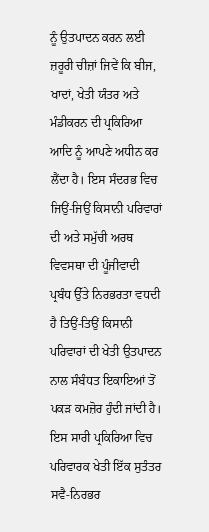ਨੂੰ ਉਤਪਾਦਨ ਕਰਨ ਲਈ ਜ਼ਰੂਰੀ ਚੀਜ਼ਾਂ ਜਿਵੇਂ ਕਿ ਬੀਜ, ਖਾਦਾਂ, ਖੇਤੀ ਯੰਤਰ ਅਤੇ ਮੰਡੀਕਰਨ ਦੀ ਪ੍ਰਕਿਰਿਆ ਆਦਿ ਨੂੰ ਆਪਣੇ ਅਧੀਨ ਕਰ ਲੈਂਦਾ ਹੈ। ਇਸ ਸੰਦਰਭ ਵਿਚ ਜਿਉਂ-ਜਿਉਂ ਕਿਸਾਨੀ ਪਰਿਵਾਰਾਂ ਦੀ ਅਤੇ ਸਮੁੱਚੀ ਅਰਥ ਵਿਵਸਥਾ ਦੀ ਪੂੰਜੀਵਾਦੀ ਪ੍ਰਬੰਧ ਉੱਤੇ ਨਿਰਭਰਤਾ ਵਧਦੀ ਹੈ ਤਿਉਂ-ਤਿਉਂ ਕਿਸਾਨੀ ਪਰਿਵਾਰਾਂ ਦੀ ਖੇਤੀ ਉਤਪਾਦਨ ਨਾਲ ਸੰਬੰਧਤ ਇਕਾਇਆਂ ਤੋਂ ਪਕੜ ਕਮਜ਼ੋਰ ਹੁੰਦੀ ਜਾਂਦੀ ਹੈ। ਇਸ ਸਾਰੀ ਪ੍ਰਕਿਰਿਆ ਵਿਚ ਪਰਿਵਾਰਕ ਖੇਤੀ ਇੱਕ ਸੁਤੰਤਰ ਸਵੈ-ਨਿਰਭਰ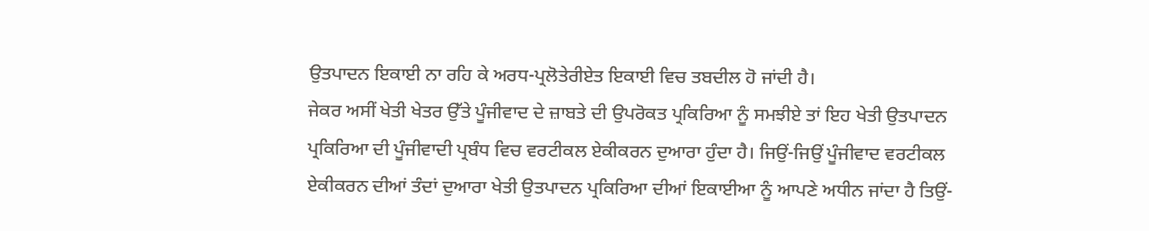ਉਤਪਾਦਨ ਇਕਾਈ ਨਾ ਰਹਿ ਕੇ ਅਰਧ-ਪ੍ਰਲੋਤੇਰੀਏਤ ਇਕਾਈ ਵਿਚ ਤਬਦੀਲ ਹੋ ਜਾਂਦੀ ਹੈ।
ਜੇਕਰ ਅਸੀਂ ਖੇਤੀ ਖੇਤਰ ਉੱਤੇ ਪੂੰਜੀਵਾਦ ਦੇ ਜ਼ਾਬਤੇ ਦੀ ਉਪਰੋਕਤ ਪ੍ਰਕਿਰਿਆ ਨੂੰ ਸਮਝੀਏ ਤਾਂ ਇਹ ਖੇਤੀ ਉਤਪਾਦਨ ਪ੍ਰਕਿਰਿਆ ਦੀ ਪੂੰਜੀਵਾਦੀ ਪ੍ਰਬੰਧ ਵਿਚ ਵਰਟੀਕਲ ਏਕੀਕਰਨ ਦੁਆਰਾ ਹੁੰਦਾ ਹੈ। ਜਿਉਂ-ਜਿਉਂ ਪੂੰਜੀਵਾਦ ਵਰਟੀਕਲ ਏਕੀਕਰਨ ਦੀਆਂ ਤੰਦਾਂ ਦੁਆਰਾ ਖੇਤੀ ਉਤਪਾਦਨ ਪ੍ਰਕਿਰਿਆ ਦੀਆਂ ਇਕਾਈਆ ਨੂੰ ਆਪਣੇ ਅਧੀਨ ਜਾਂਦਾ ਹੈ ਤਿਉਂ-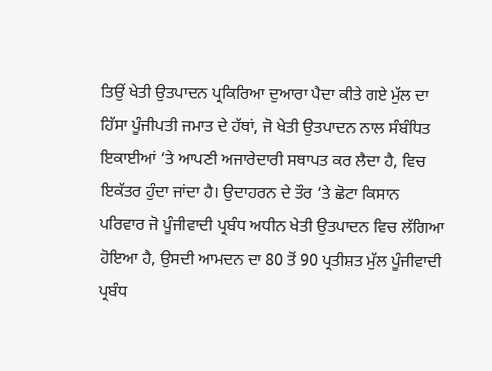ਤਿਉਂ ਖੇਤੀ ਉਤਪਾਦਨ ਪ੍ਰਕਿਰਿਆ ਦੁਆਰਾ ਪੈਦਾ ਕੀਤੇ ਗਏ ਮੁੱਲ ਦਾ ਹਿੱਸਾ ਪੂੰਜੀਪਤੀ ਜਮਾਤ ਦੇ ਹੱਥਾਂ, ਜੋ ਖੇਤੀ ਉਤਪਾਦਨ ਨਾਲ ਸੰਬੰਧਿਤ ਇਕਾਈਆਂ ‘ਤੇ ਆਪਣੀ ਅਜਾਰੇਦਾਰੀ ਸਥਾਪਤ ਕਰ ਲੈਦਾ ਹੈ, ਵਿਚ ਇਕੱਤਰ ਹੁੰਦਾ ਜਾਂਦਾ ਹੈ। ਉਦਾਹਰਨ ਦੇ ਤੌਰ ‘ਤੇ ਛੋਟਾ ਕਿਸਾਨ ਪਰਿਵਾਰ ਜੋ ਪੂੰਜੀਵਾਦੀ ਪ੍ਰਬੰਧ ਅਧੀਨ ਖੇਤੀ ਉਤਪਾਦਨ ਵਿਚ ਲੱਗਿਆ ਹੋਇਆ ਹੈ, ਉਸਦੀ ਆਮਦਨ ਦਾ 80 ਤੋਂ 90 ਪ੍ਰਤੀਸ਼ਤ ਮੁੱਲ ਪੂੰਜੀਵਾਦੀ ਪ੍ਰਬੰਧ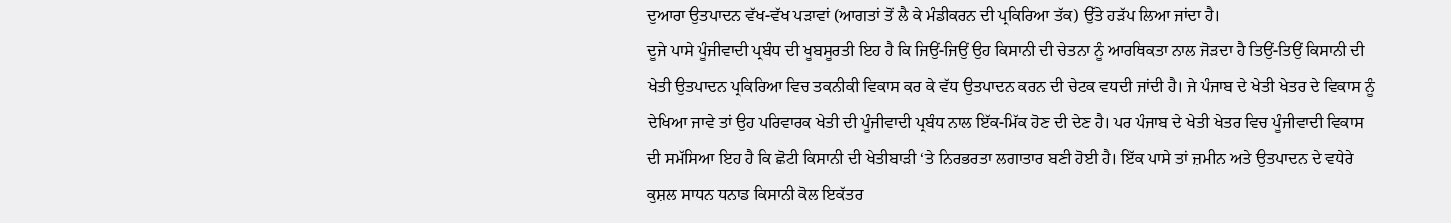ਦੁਆਰਾ ਉਤਪਾਦਨ ਵੱਖ-ਵੱਖ ਪੜਾਵਾਂ (ਆਗਤਾਂ ਤੋਂ ਲੈ ਕੇ ਮੰਡੀਕਰਨ ਦੀ ਪ੍ਰਕਿਰਿਆ ਤੱਕ) ਉੱਤੇ ਹੜੱਪ ਲਿਆ ਜਾਂਦਾ ਹੈ।
ਦੂਜੇ ਪਾਸੇ ਪੂੰਜੀਵਾਦੀ ਪ੍ਰਬੰਧ ਦੀ ਖੂਬਸੂਰਤੀ ਇਹ ਹੈ ਕਿ ਜਿਉਂ-ਜਿਉਂ ਉਹ ਕਿਸਾਨੀ ਦੀ ਚੇਤਨਾ ਨੂੰ ਆਰਥਿਕਤਾ ਨਾਲ ਜੋੜਦਾ ਹੈ ਤਿਉਂ-ਤਿਉਂ ਕਿਸਾਨੀ ਦੀ ਖੇਤੀ ਉਤਪਾਦਨ ਪ੍ਰਕਿਰਿਆ ਵਿਚ ਤਕਨੀਕੀ ਵਿਕਾਸ ਕਰ ਕੇ ਵੱਧ ਉਤਪਾਦਨ ਕਰਨ ਦੀ ਚੇਟਕ ਵਧਦੀ ਜਾਂਦੀ ਹੈ। ਜੇ ਪੰਜਾਬ ਦੇ ਖੇਤੀ ਖੇਤਰ ਦੇ ਵਿਕਾਸ ਨੂੰ ਦੇਖਿਆ ਜਾਵੇ ਤਾਂ ਉਹ ਪਰਿਵਾਰਕ ਖੇਤੀ ਦੀ ਪੂੰਜੀਵਾਦੀ ਪ੍ਰਬੰਧ ਨਾਲ ਇੱਕ-ਮਿੱਕ ਹੋਣ ਦੀ ਦੇਣ ਹੈ। ਪਰ ਪੰਜਾਬ ਦੇ ਖੇਤੀ ਖੇਤਰ ਵਿਚ ਪੂੰਜੀਵਾਦੀ ਵਿਕਾਸ ਦੀ ਸਮੱਸਿਆ ਇਹ ਹੈ ਕਿ ਛੋਟੀ ਕਿਸਾਨੀ ਦੀ ਖੇਤੀਬਾੜੀ ‘ਤੇ ਨਿਰਭਰਤਾ ਲਗਾਤਾਰ ਬਣੀ ਹੋਈ ਹੈ। ਇੱਕ ਪਾਸੇ ਤਾਂ ਜ਼ਮੀਨ ਅਤੇ ਉਤਪਾਦਨ ਦੇ ਵਧੇਰੇ ਕੁਸ਼ਲ ਸਾਧਨ ਧਨਾਡ ਕਿਸਾਨੀ ਕੋਲ ਇਕੱਤਰ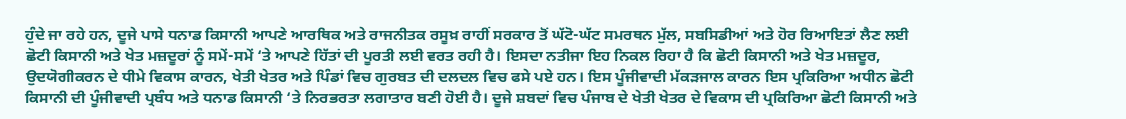ਹੁੰਦੇ ਜਾ ਰਹੇ ਹਨ, ਦੂਜੇ ਪਾਸੇ ਧਨਾਡ ਕਿਸਾਨੀ ਆਪਣੇ ਆਰਥਿਕ ਅਤੇ ਰਾਜਨੀਤਕ ਰਸੂਖ਼ ਰਾਹੀਂ ਸਰਕਾਰ ਤੋਂ ਘੱਟੋ-ਘੱਟ ਸਮਰਥਨ ਮੁੱਲ, ਸਬਸਿਡੀਆਂ ਅਤੇ ਹੋਰ ਰਿਆਇਤਾਂ ਲੈਣ ਲਈ ਛੋਟੀ ਕਿਸਾਨੀ ਅਤੇ ਖੇਤ ਮਜ਼ਦੂਰਾਂ ਨੂੰ ਸਮੇਂ-ਸਮੇਂ ‘ਤੇ ਆਪਣੇ ਹਿੱਤਾਂ ਦੀ ਪੂਰਤੀ ਲਈ ਵਰਤ ਰਹੀ ਹੈ। ਇਸਦਾ ਨਤੀਜਾ ਇਹ ਨਿਕਲ ਰਿਹਾ ਹੈ ਕਿ ਛੋਟੀ ਕਿਸਾਨੀ ਅਤੇ ਖੇਤ ਮਜ਼ਦੂਰ, ਉਦਯੋਗੀਕਰਨ ਦੇ ਧੀਮੇ ਵਿਕਾਸ ਕਾਰਨ, ਖੇਤੀ ਖੇਤਰ ਅਤੇ ਪਿੰਡਾਂ ਵਿਚ ਗੁਰਬਤ ਦੀ ਦਲਦਲ ਵਿਚ ਫਸੇ ਪਏ ਹਨ। ਇਸ ਪੂੰਜੀਵਾਦੀ ਮੱਕੜਜਾਲ ਕਾਰਨ ਇਸ ਪ੍ਰਕਿਰਿਆ ਅਧੀਨ ਛੋਟੀ ਕਿਸਾਨੀ ਦੀ ਪੂੰਜੀਵਾਦੀ ਪ੍ਰਬੰਧ ਅਤੇ ਧਨਾਡ ਕਿਸਾਨੀ ‘ਤੇ ਨਿਰਭਰਤਾ ਲਗਾਤਾਰ ਬਣੀ ਹੋਈ ਹੈ। ਦੂਜੇ ਸ਼ਬਦਾਂ ਵਿਚ ਪੰਜਾਬ ਦੇ ਖੇਤੀ ਖੇਤਰ ਦੇ ਵਿਕਾਸ ਦੀ ਪ੍ਰਕਿਰਿਆ ਛੋਟੀ ਕਿਸਾਨੀ ਅਤੇ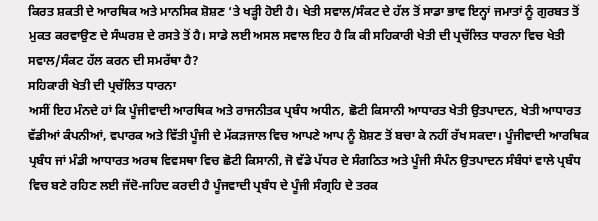ਕਿਰਤ ਸ਼ਕਤੀ ਦੇ ਆਰਥਿਕ ਅਤੇ ਮਾਨਸਿਕ ਸ਼ੋਸ਼ਣ ‘ਤੇ ਖੜ੍ਹੀ ਹੋਈ ਹੈ। ਖੇਤੀ ਸਵਾਲ/ਸੰਕਟ ਦੇ ਹੱਲ ਤੋਂ ਸਾਡਾ ਭਾਵ ਇਨ੍ਹਾਂ ਜਮਾਤਾਂ ਨੂੰ ਗੁਰਬਤ ਤੋਂ ਮੁਕਤ ਕਰਵਾਉਣ ਦੇ ਸੰਘਰਸ਼ ਦੇ ਰਸਤੇ ਤੋਂ ਹੈ। ਸਾਡੇ ਲਈ ਅਸਲ ਸਵਾਲ ਇਹ ਹੈ ਕਿ ਕੀ ਸਹਿਕਾਰੀ ਖੇਤੀ ਦੀ ਪ੍ਰਚੱਲਿਤ ਧਾਰਨਾ ਵਿਚ ਖੇਤੀ ਸਵਾਲ/ਸੰਕਟ ਹੱਲ ਕਰਨ ਦੀ ਸਮਰੱਥਾ ਹੈ?
ਸਹਿਕਾਰੀ ਖੇਤੀ ਦੀ ਪ੍ਰਚੱਲਿਤ ਧਾਰਨਾ
ਅਸੀਂ ਇਹ ਮੰਨਦੇ ਹਾਂ ਕਿ ਪੂੰਜੀਵਾਦੀ ਆਰਥਿਕ ਅਤੇ ਰਾਜਨੀਤਕ ਪ੍ਰਬੰਧ ਅਧੀਨ, ਛੋਟੀ ਕਿਸਾਨੀ ਆਧਾਰਤ ਖੇਤੀ ਉਤਪਾਦਨ, ਖੇਤੀ ਆਧਾਰਤ ਵੱਡੀਆਂ ਕੰਪਨੀਆਂ, ਵਪਾਰਕ ਅਤੇ ਵਿੱਤੀ ਪੂੰਜੀ ਦੇ ਮੱਕੜਜਾਲ ਵਿਚ ਆਪਣੇ ਆਪ ਨੂੰ ਸ਼ੋਸ਼ਣ ਤੋਂ ਬਚਾ ਕੇ ਨਹੀਂ ਰੱਖ ਸਕਦਾ। ਪੂੰਜੀਵਾਦੀ ਆਰਥਿਕ ਪ੍ਰਬੰਧ ਜਾਂ ਮੰਡੀ ਆਧਾਰਤ ਅਰਥ ਵਿਵਸਥਾ ਵਿਚ ਛੋਟੀ ਕਿਸਾਨੀ, ਜੋ ਵੱਡੇ ਪੱਧਰ ਦੇ ਸੰਗਠਿਤ ਅਤੇ ਪੂੰਜੀ ਸੰਪੰਨ ਉਤਪਾਦਨ ਸੰਬੰਧਾਂ ਵਾਲੇ ਪ੍ਰਬੰਧ ਵਿਚ ਬਣੇ ਰਹਿਣ ਲਈ ਜੱਦੋ-ਜਹਿਦ ਕਰਦੀ ਹੈ ਪੂੰਜਵਾਦੀ ਪ੍ਰਬੰਧ ਦੇ ਪੂੰਜੀ ਸੰਗ੍ਰਹਿ ਦੇ ਤਰਕ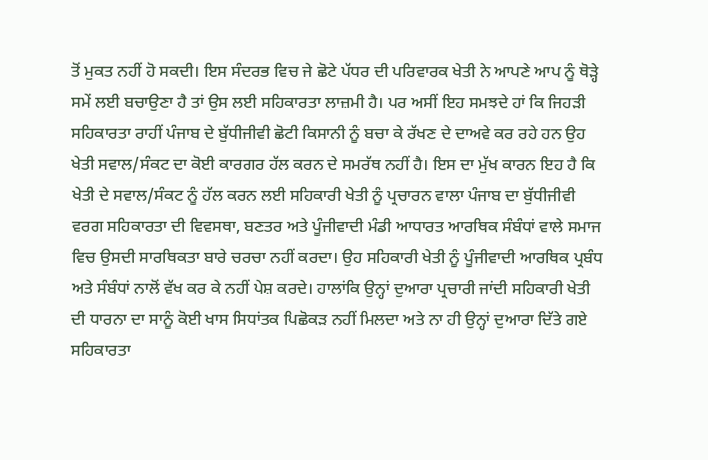ਤੋਂ ਮੁਕਤ ਨਹੀਂ ਹੋ ਸਕਦੀ। ਇਸ ਸੰਦਰਭ ਵਿਚ ਜੇ ਛੋਟੇ ਪੱਧਰ ਦੀ ਪਰਿਵਾਰਕ ਖੇਤੀ ਨੇ ਆਪਣੇ ਆਪ ਨੂੰ ਥੋੜ੍ਹੇ ਸਮੇਂ ਲਈ ਬਚਾਉਣਾ ਹੈ ਤਾਂ ਉਸ ਲਈ ਸਹਿਕਾਰਤਾ ਲਾਜ਼ਮੀ ਹੈ। ਪਰ ਅਸੀਂ ਇਹ ਸਮਝਦੇ ਹਾਂ ਕਿ ਜਿਹੜੀ ਸਹਿਕਾਰਤਾ ਰਾਹੀਂ ਪੰਜਾਬ ਦੇ ਬੁੱਧੀਜੀਵੀ ਛੋਟੀ ਕਿਸਾਨੀ ਨੂੰ ਬਚਾ ਕੇ ਰੱਖਣ ਦੇ ਦਾਅਵੇ ਕਰ ਰਹੇ ਹਨ ਉਹ ਖੇਤੀ ਸਵਾਲ/ਸੰਕਟ ਦਾ ਕੋਈ ਕਾਰਗਰ ਹੱਲ ਕਰਨ ਦੇ ਸਮਰੱਥ ਨਹੀਂ ਹੈ। ਇਸ ਦਾ ਮੁੱਖ ਕਾਰਨ ਇਹ ਹੈ ਕਿ ਖੇਤੀ ਦੇ ਸਵਾਲ/ਸੰਕਟ ਨੂੰ ਹੱਲ ਕਰਨ ਲਈ ਸਹਿਕਾਰੀ ਖੇਤੀ ਨੂੰ ਪ੍ਰਚਾਰਨ ਵਾਲਾ ਪੰਜਾਬ ਦਾ ਬੁੱਧੀਜੀਵੀ ਵਰਗ ਸਹਿਕਾਰਤਾ ਦੀ ਵਿਵਸਥਾ, ਬਣਤਰ ਅਤੇ ਪੂੰਜੀਵਾਦੀ ਮੰਡੀ ਆਧਾਰਤ ਆਰਥਿਕ ਸੰਬੰਧਾਂ ਵਾਲੇ ਸਮਾਜ ਵਿਚ ਉਸਦੀ ਸਾਰਥਿਕਤਾ ਬਾਰੇ ਚਰਚਾ ਨਹੀਂ ਕਰਦਾ। ਉਹ ਸਹਿਕਾਰੀ ਖੇਤੀ ਨੂੰ ਪੂੰਜੀਵਾਦੀ ਆਰਥਿਕ ਪ੍ਰਬੰਧ ਅਤੇ ਸੰਬੰਧਾਂ ਨਾਲੋਂ ਵੱਖ ਕਰ ਕੇ ਨਹੀਂ ਪੇਸ਼ ਕਰਦੇ। ਹਾਲਾਂਕਿ ਉਨ੍ਹਾਂ ਦੁਆਰਾ ਪ੍ਰਚਾਰੀ ਜਾਂਦੀ ਸਹਿਕਾਰੀ ਖੇਤੀ ਦੀ ਧਾਰਨਾ ਦਾ ਸਾਨੂੰ ਕੋਈ ਖਾਸ ਸਿਧਾਂਤਕ ਪਿਛੋਕੜ ਨਹੀਂ ਮਿਲਦਾ ਅਤੇ ਨਾ ਹੀ ਉਨ੍ਹਾਂ ਦੁਆਰਾ ਦਿੱਤੇ ਗਏ ਸਹਿਕਾਰਤਾ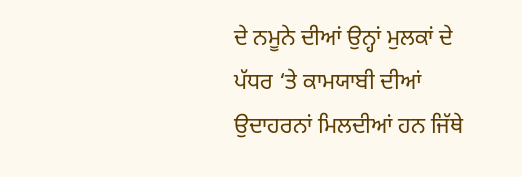ਦੇ ਨਮੂਨੇ ਦੀਆਂ ਉਨ੍ਹਾਂ ਮੁਲਕਾਂ ਦੇ ਪੱਧਰ ‘ਤੇ ਕਾਮਯਾਬੀ ਦੀਆਂ ਉਦਾਹਰਨਾਂ ਮਿਲਦੀਆਂ ਹਨ ਜਿੱਥੇ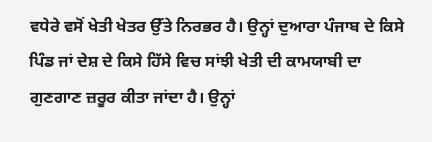ਵਧੇਰੇ ਵਸੋਂ ਖੇਤੀ ਖੇਤਰ ਉੱਤੇ ਨਿਰਭਰ ਹੈ। ਉਨ੍ਹਾਂ ਦੁਆਰਾ ਪੰਜਾਬ ਦੇ ਕਿਸੇ ਪਿੰਡ ਜਾਂ ਦੇਸ਼ ਦੇ ਕਿਸੇ ਹਿੱਸੇ ਵਿਚ ਸਾਂਝੀ ਖੇਤੀ ਦੀ ਕਾਮਯਾਬੀ ਦਾ ਗੁਣਗਾਣ ਜ਼ਰੂਰ ਕੀਤਾ ਜਾਂਦਾ ਹੈ। ਉਨ੍ਹਾਂ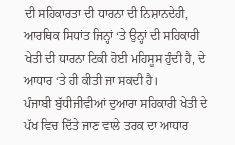ਦੀ ਸਹਿਕਾਰਤਾ ਦੀ ਧਾਰਨਾ ਦੀ ਨਿਸ਼ਾਨਦੇਹੀ, ਆਰਥਿਕ ਸਿਧਾਂਤ ਜਿਨ੍ਹਾਂ ‘ਤੇ ਉਨ੍ਹਾਂ ਦੀ ਸਹਿਕਾਰੀ ਖੇਤੀ ਦੀ ਧਾਰਨਾ ਟਿਕੀ ਹੋਈ ਮਹਿਸੂਸ ਹੁੰਦੀ ਹੈ, ਦੇ ਆਧਾਰ ‘ਤੇ ਹੀ ਕੀਤੀ ਜਾ ਸਕਦੀ ਹੈ।
ਪੰਜਾਬੀ ਬੁੱਧੀਜੀਵੀਆਂ ਦੁਆਰਾ ਸਹਿਕਾਰੀ ਖੇਤੀ ਦੇ ਪੱਖ ਵਿਚ ਦਿੱਤੇ ਜਾਣ ਵਾਲੇ ਤਰਕ ਦਾ ਆਧਾਰ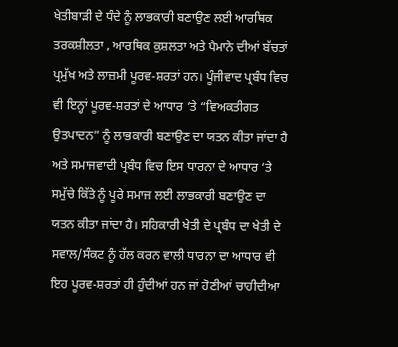ਖੇਤੀਬਾੜੀ ਦੇ ਧੰਦੇ ਨੂੰ ਲਾਭਕਾਰੀ ਬਣਾਉਣ ਲਈ ਆਰਥਿਕ ਤਰਕਸ਼ੀਲਤਾ , ਆਰਥਿਕ ਕੁਸ਼ਲਤਾ ਅਤੇ ਪੈਮਾਨੇ ਦੀਆਂ ਬੱਚਤਾਂ ਪ੍ਰਮੁੱਖ ਅਤੇ ਲਾਜ਼ਮੀ ਪੂਰਵ-ਸ਼ਰਤਾਂ ਹਨ। ਪੂੰਜੀਵਾਦ ਪ੍ਰਬੰਧ ਵਿਚ ਵੀ ਇਨ੍ਹਾਂ ਪੂਰਵ-ਸ਼ਰਤਾਂ ਦੇ ਆਧਾਰ ‘ਤੇ “ਵਿਅਕਤੀਗਤ ਉਤਪਾਦਨ” ਨੂੰ ਲਾਭਕਾਰੀ ਬਣਾਉਣ ਦਾ ਯਤਨ ਕੀਤਾ ਜਾਂਦਾ ਹੈ ਅਤੇ ਸਮਾਜਵਾਦੀ ਪ੍ਰਬੰਧ ਵਿਚ ਇਸ ਧਾਰਨਾ ਦੇ ਆਧਾਰ ‘ਤੇ ਸਮੁੱਚੇ ਕਿੱਤੇ ਨੂੰ ਪੂਰੇ ਸਮਾਜ ਲਈ ਲਾਭਕਾਰੀ ਬਣਾਉਣ ਦਾ ਯਤਨ ਕੀਤਾ ਜਾਂਦਾ ਹੈ। ਸਹਿਕਾਰੀ ਖੇਤੀ ਦੇ ਪ੍ਰਬੰਧ ਦਾ ਖੇਤੀ ਦੇ ਸਵਾਲ/ਸੰਕਟ ਨੂੰ ਹੱਲ ਕਰਨ ਵਾਲੀ ਧਾਰਨਾ ਦਾ ਆਧਾਰ ਵੀ ਇਹ ਪੂਰਵ-ਸ਼ਰਤਾਂ ਹੀ ਹੁੰਦੀਆਂ ਹਨ ਜਾਂ ਹੋਣੀਆਂ ਚਾਹੀਦੀਆ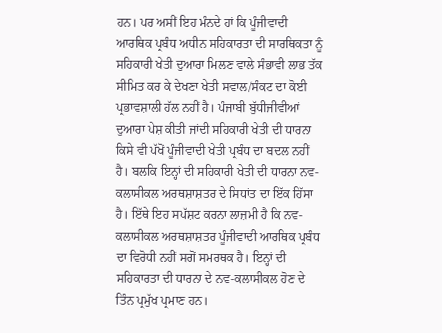ਹਨ। ਪਰ ਅਸੀਂ ਇਹ ਮੰਨਦੇ ਹਾਂ ਕਿ ਪੂੰਜੀਵਾਦੀ ਆਰਥਿਕ ਪ੍ਰਬੰਧ ਅਧੀਨ ਸਹਿਕਾਰਤਾ ਦੀ ਸਾਰਥਿਕਤਾ ਨੂੰ ਸਹਿਕਾਰੀ ਖੇਤੀ ਦੁਆਰਾ ਮਿਲਣ ਵਾਲੇ ਸੰਭਾਵੀ ਲਾਭ ਤੱਕ ਸੀਮਿਤ ਕਰ ਕੇ ਦੇਖਣਾ ਖੇਤੀ ਸਵਾਲ/ਸੰਕਟ ਦਾ ਕੋਈ ਪ੍ਰਭਾਵਸ਼ਾਲੀ ਹੱਲ ਨਹੀਂ ਹੈ। ਪੰਜਾਬੀ ਬੁੱਧੀਜੀਵੀਆਂ ਦੁਆਰਾ ਪੇਸ਼ ਕੀਤੀ ਜਾਂਦੀ ਸਹਿਕਾਰੀ ਖੇਤੀ ਦੀ ਧਾਰਨਾ ਕਿਸੇ ਵੀ ਪੱਖੋਂ ਪੂੰਜੀਵਾਦੀ ਖੇਤੀ ਪ੍ਰਬੰਧ ਦਾ ਬਦਲ ਨਹੀਂ ਹੈ। ਬਲਕਿ ਇਨ੍ਹਾਂ ਦੀ ਸਹਿਕਾਰੀ ਖੇਤੀ ਦੀ ਧਾਰਨਾ ਨਵ-ਕਲਾਸੀਕਲ ਅਰਥਸ਼ਾਸ਼ਤਰ ਦੇ ਸਿਧਾਂਤ ਦਾ ਇੱਕ ਹਿੱਸਾ ਹੈ। ਇੱਥੇ ਇਹ ਸਪੱਸ਼ਟ ਕਰਨਾ ਲਾਜ਼ਮੀ ਹੈ ਕਿ ਨਵ-ਕਲਾਸੀਕਲ ਅਰਥਸ਼ਾਸ਼ਤਰ ਪੂੰਜੀਵਾਦੀ ਆਰਥਿਕ ਪ੍ਰਬੰਧ ਦਾ ਵਿਰੋਧੀ ਨਹੀਂ ਸਗੋਂ ਸਮਰਥਕ ਹੈ। ਇਨ੍ਹਾਂ ਦੀ ਸਹਿਕਾਰਤਾ ਦੀ ਧਾਰਨਾ ਦੇ ਨਵ-ਕਲਾਸੀਕਲ ਹੋਣ ਦੇ ਤਿੰਨ ਪ੍ਰਮੁੱਖ ਪ੍ਰਮਾਣ ਹਨ।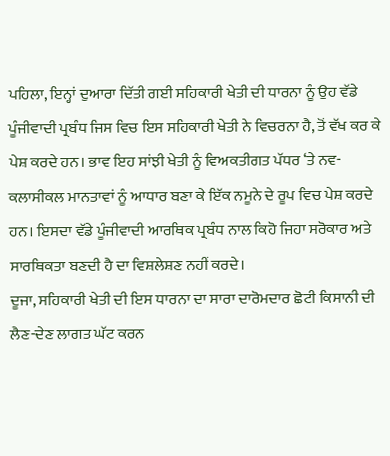ਪਹਿਲਾ, ਇਨ੍ਹਾਂ ਦੁਆਰਾ ਦਿੱਤੀ ਗਈ ਸਹਿਕਾਰੀ ਖੇਤੀ ਦੀ ਧਾਰਨਾ ਨੂੰ ਉਹ ਵੱਡੇ ਪੂੰਜੀਵਾਦੀ ਪ੍ਰਬੰਧ ਜਿਸ ਵਿਚ ਇਸ ਸਹਿਕਾਰੀ ਖੇਤੀ ਨੇ ਵਿਚਰਨਾ ਹੈ, ਤੋਂ ਵੱਖ ਕਰ ਕੇ ਪੇਸ਼ ਕਰਦੇ ਹਨ। ਭਾਵ ਇਹ ਸਾਂਝੀ ਖੇਤੀ ਨੂੰ ਵਿਅਕਤੀਗਤ ਪੱਧਰ ‘ਤੇ ਨਵ-ਕਲਾਸੀਕਲ ਮਾਨਤਾਵਾਂ ਨੂੰ ਆਧਾਰ ਬਣਾ ਕੇ ਇੱਕ ਨਮੂਨੇ ਦੇ ਰੂਪ ਵਿਚ ਪੇਸ਼ ਕਰਦੇ ਹਨ। ਇਸਦਾ ਵੱਡੇ ਪੂੰਜੀਵਾਦੀ ਆਰਥਿਕ ਪ੍ਰਬੰਧ ਨਾਲ ਕਿਹੋ ਜਿਹਾ ਸਰੋਕਾਰ ਅਤੇ ਸਾਰਥਿਕਤਾ ਬਣਦੀ ਹੈ ਦਾ ਵਿਸ਼ਲੇਸ਼ਣ ਨਹੀਂ ਕਰਦੇ।
ਦੂਜਾ, ਸਹਿਕਾਰੀ ਖੇਤੀ ਦੀ ਇਸ ਧਾਰਨਾ ਦਾ ਸਾਰਾ ਦਾਰੋਮਦਾਰ ਛੋਟੀ ਕਿਸਾਨੀ ਦੀ ਲੈਣ-ਦੇਣ ਲਾਗਤ ਘੱਟ ਕਰਨ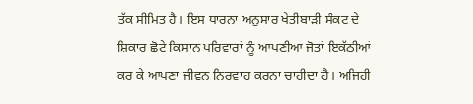ਤੱਕ ਸੀਮਿਤ ਹੈ। ਇਸ ਧਾਰਨਾ ਅਨੁਸਾਰ ਖੇਤੀਬਾੜੀ ਸੰਕਟ ਦੇ ਸ਼ਿਕਾਰ ਛੋਟੇ ਕਿਸਾਨ ਪਰਿਵਾਰਾਂ ਨੂੰ ਆਪਣੀਆ ਜੋਤਾਂ ਇਕੱਠੀਆਂ ਕਰ ਕੇ ਆਪਣਾ ਜੀਵਨ ਨਿਰਵਾਹ ਕਰਨਾ ਚਾਹੀਦਾ ਹੈ। ਅਜਿਹੀ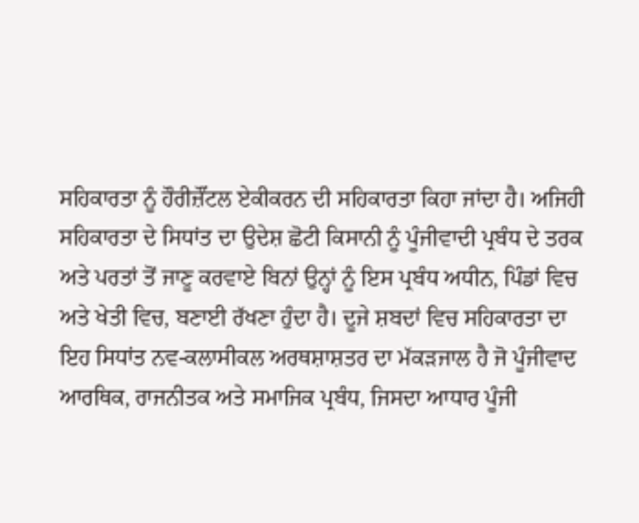ਸਹਿਕਾਰਤਾ ਨੂੰ ਹੌਰੀਜ਼ੌਂਟਲ ਏਕੀਕਰਨ ਦੀ ਸਹਿਕਾਰਤਾ ਕਿਹਾ ਜਾਂਦਾ ਹੈ। ਅਜਿਹੀ ਸਹਿਕਾਰਤਾ ਦੇ ਸਿਧਾਂਤ ਦਾ ਉਦੇਸ਼ ਛੋਟੀ ਕਿਸਾਨੀ ਨੂੰ ਪੂੰਜੀਵਾਦੀ ਪ੍ਰਬੰਧ ਦੇ ਤਰਕ ਅਤੇ ਪਰਤਾਂ ਤੋਂ ਜਾਣੂ ਕਰਵਾਏ ਬਿਨਾਂ ਉਨ੍ਹਾਂ ਨੂੰ ਇਸ ਪ੍ਰਬੰਧ ਅਧੀਨ, ਪਿੰਡਾਂ ਵਿਚ ਅਤੇ ਖੇਤੀ ਵਿਚ, ਬਣਾਈ ਰੱਖਣਾ ਹੁੰਦਾ ਹੈ। ਦੂਜੇ ਸ਼ਬਦਾਂ ਵਿਚ ਸਹਿਕਾਰਤਾ ਦਾ ਇਹ ਸਿਧਾਂਤ ਨਵ-ਕਲਾਸੀਕਲ ਅਰਥਸ਼ਾਸ਼ਤਰ ਦਾ ਮੱਕੜਜਾਲ ਹੈ ਜੋ ਪੂੰਜੀਵਾਦ ਆਰਥਿਕ, ਰਾਜਨੀਤਕ ਅਤੇ ਸਮਾਜਿਕ ਪ੍ਰਬੰਧ, ਜਿਸਦਾ ਆਧਾਰ ਪੂੰਜੀ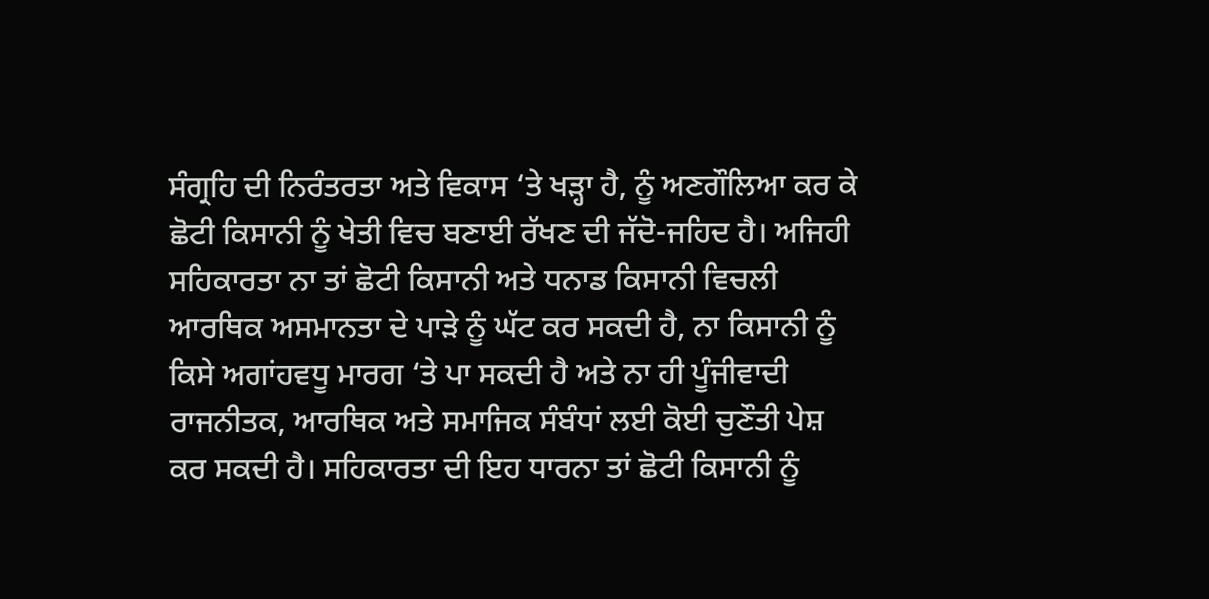ਸੰਗ੍ਰਹਿ ਦੀ ਨਿਰੰਤਰਤਾ ਅਤੇ ਵਿਕਾਸ ‘ਤੇ ਖੜ੍ਹਾ ਹੈ, ਨੂੰ ਅਣਗੌਲਿਆ ਕਰ ਕੇ ਛੋਟੀ ਕਿਸਾਨੀ ਨੂੰ ਖੇਤੀ ਵਿਚ ਬਣਾਈ ਰੱਖਣ ਦੀ ਜੱਦੋ-ਜਹਿਦ ਹੈ। ਅਜਿਹੀ ਸਹਿਕਾਰਤਾ ਨਾ ਤਾਂ ਛੋਟੀ ਕਿਸਾਨੀ ਅਤੇ ਧਨਾਡ ਕਿਸਾਨੀ ਵਿਚਲੀ ਆਰਥਿਕ ਅਸਮਾਨਤਾ ਦੇ ਪਾੜੇ ਨੂੰ ਘੱਟ ਕਰ ਸਕਦੀ ਹੈ, ਨਾ ਕਿਸਾਨੀ ਨੂੰ ਕਿਸੇ ਅਗਾਂਹਵਧੂ ਮਾਰਗ ‘ਤੇ ਪਾ ਸਕਦੀ ਹੈ ਅਤੇ ਨਾ ਹੀ ਪੂੰਜੀਵਾਦੀ ਰਾਜਨੀਤਕ, ਆਰਥਿਕ ਅਤੇ ਸਮਾਜਿਕ ਸੰਬੰਧਾਂ ਲਈ ਕੋਈ ਚੁਣੌਤੀ ਪੇਸ਼ ਕਰ ਸਕਦੀ ਹੈ। ਸਹਿਕਾਰਤਾ ਦੀ ਇਹ ਧਾਰਨਾ ਤਾਂ ਛੋਟੀ ਕਿਸਾਨੀ ਨੂੰ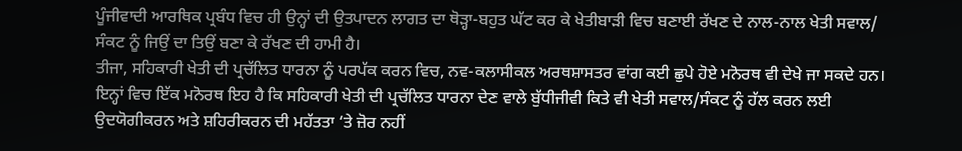ਪੂੰਜੀਵਾਦੀ ਆਰਥਿਕ ਪ੍ਰਬੰਧ ਵਿਚ ਹੀ ਉਨ੍ਹਾਂ ਦੀ ਉਤਪਾਦਨ ਲਾਗਤ ਦਾ ਥੋੜ੍ਹਾ-ਬਹੁਤ ਘੱਟ ਕਰ ਕੇ ਖੇਤੀਬਾੜੀ ਵਿਚ ਬਣਾਈ ਰੱਖਣ ਦੇ ਨਾਲ-ਨਾਲ ਖੇਤੀ ਸਵਾਲ/ ਸੰਕਟ ਨੂੰ ਜਿਉਂ ਦਾ ਤਿਉਂ ਬਣਾ ਕੇ ਰੱਖਣ ਦੀ ਹਾਮੀ ਹੈ।
ਤੀਜਾ, ਸਹਿਕਾਰੀ ਖੇਤੀ ਦੀ ਪ੍ਰਚੱਲਿਤ ਧਾਰਨਾ ਨੂੰ ਪਰਪੱਕ ਕਰਨ ਵਿਚ, ਨਵ-ਕਲਾਸੀਕਲ ਅਰਥਸ਼ਾਸਤਰ ਵਾਂਗ ਕਈ ਛੁਪੇ ਹੋਏ ਮਨੋਰਥ ਵੀ ਦੇਖੇ ਜਾ ਸਕਦੇ ਹਨ। ਇਨ੍ਹਾਂ ਵਿਚ ਇੱਕ ਮਨੋਰਥ ਇਹ ਹੈ ਕਿ ਸਹਿਕਾਰੀ ਖੇਤੀ ਦੀ ਪ੍ਰਚੱਲਿਤ ਧਾਰਨਾ ਦੇਣ ਵਾਲੇ ਬੁੱਧੀਜੀਵੀ ਕਿਤੇ ਵੀ ਖੇਤੀ ਸਵਾਲ/ਸੰਕਟ ਨੂੰ ਹੱਲ ਕਰਨ ਲਈ ਉਦਯੋਗੀਕਰਨ ਅਤੇ ਸ਼ਹਿਰੀਕਰਨ ਦੀ ਮਹੱਤਤਾ ‘ਤੇ ਜ਼ੋਰ ਨਹੀਂ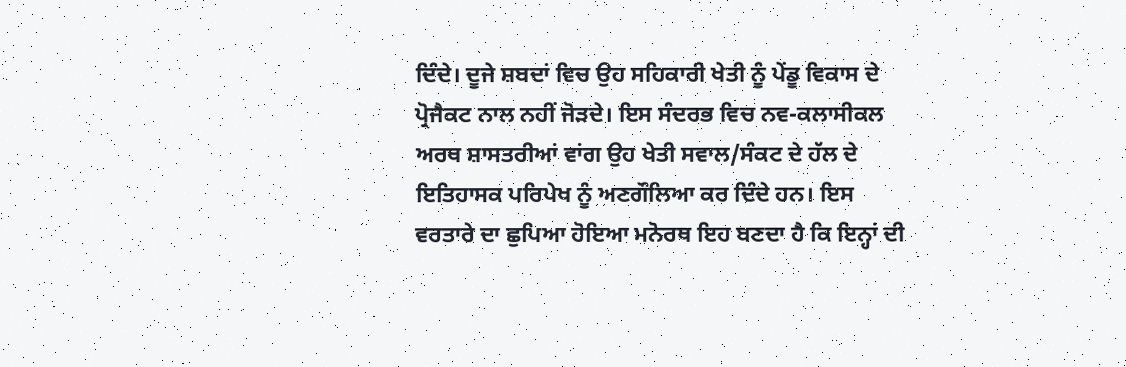ਦਿੰਦੇ। ਦੂਜੇ ਸ਼ਬਦਾਂ ਵਿਚ ਉਹ ਸਹਿਕਾਰੀ ਖੇਤੀ ਨੂੰ ਪੇਂਡੂ ਵਿਕਾਸ ਦੇ ਪ੍ਰੋਜੈਕਟ ਨਾਲ ਨਹੀਂ ਜੋੜਦੇ। ਇਸ ਸੰਦਰਭ ਵਿਚ ਨਵ-ਕਲਾਸੀਕਲ ਅਰਥ ਸ਼ਾਸਤਰੀਆਂ ਵਾਂਗ ਉਹ ਖੇਤੀ ਸਵਾਲ/ਸੰਕਟ ਦੇ ਹੱਲ ਦੇ ਇਤਿਹਾਸਕ ਪਰਿਪੇਖ ਨੂੰ ਅਣਗੌਲਿਆ ਕਰ ਦਿੰਦੇ ਹਨ। ਇਸ ਵਰਤਾਰੇ ਦਾ ਛੁਪਿਆ ਹੋਇਆ ਮਨੋਰਥ ਇਹ ਬਣਦਾ ਹੈ ਕਿ ਇਨ੍ਹਾਂ ਦੀ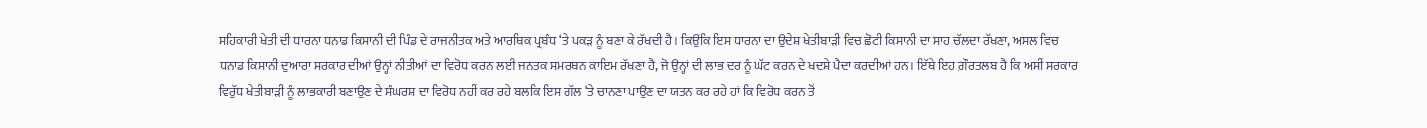ਸਹਿਕਾਰੀ ਖੇਤੀ ਦੀ ਧਾਰਨਾ ਧਨਾਡ ਕਿਸਾਨੀ ਦੀ ਪਿੰਡ ਦੇ ਰਾਜਨੀਤਕ ਅਤੇ ਆਰਥਿਕ ਪ੍ਰਬੰਧ ‘ਤੇ ਪਕੜ ਨੂੰ ਬਣਾ ਕੇ ਰੱਖਦੀ ਹੈ। ਕਿਉਂਕਿ ਇਸ ਧਾਰਨਾ ਦਾ ਉਦੇਸ਼ ਖੇਤੀਬਾੜੀ ਵਿਚ ਛੋਟੀ ਕਿਸਾਨੀ ਦਾ ਸਾਹ ਚੱਲਦਾ ਰੱਖਣਾ, ਅਸਲ ਵਿਚ ਧਨਾਡ ਕਿਸਾਨੀ ਦੁਆਰਾ ਸਰਕਾਰ ਦੀਆਂ ਉਨ੍ਹਾਂ ਨੀਤੀਆਂ ਦਾ ਵਿਰੋਧ ਕਰਨ ਲਈ ਜਨਤਕ ਸਮਰਥਨ ਕਾਇਮ ਰੱਖਣਾ ਹੈ, ਜੋ ਉਨ੍ਹਾਂ ਦੀ ਲਾਭ ਦਰ ਨੂੰ ਘੱਟ ਕਰਨ ਦੇ ਖਦਸ਼ੇ ਪੈਦਾ ਕਰਦੀਆਂ ਹਨ। ਇੱਥੇ ਇਹ ਗ਼ੌਰਤਲਬ ਹੈ ਕਿ ਅਸੀਂ ਸਰਕਾਰ ਵਿਰੁੱਧ ਖੇਤੀਬਾੜੀ ਨੂੰ ਲਾਭਕਾਰੀ ਬਣਾਉਣ ਦੇ ਸੰਘਰਸ਼ ਦਾ ਵਿਰੋਧ ਨਹੀਂ ਕਰ ਰਹੇ ਬਲਕਿ ਇਸ ਗੱਲ ‘ਤੇ ਚਾਨਣਾ ਪਾਉਣ ਦਾ ਯਤਨ ਕਰ ਰਹੇ ਹਾਂ ਕਿ ਵਿਰੋਧ ਕਰਨ ਤੋਂ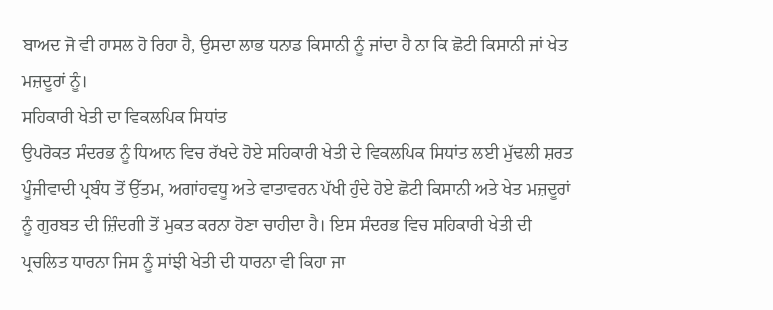ਬਾਅਦ ਜੋ ਵੀ ਹਾਸਲ ਹੋ ਰਿਹਾ ਹੈ, ਉਸਦਾ ਲਾਭ ਧਨਾਡ ਕਿਸਾਨੀ ਨੂੰ ਜਾਂਦਾ ਹੈ ਨਾ ਕਿ ਛੋਟੀ ਕਿਸਾਨੀ ਜਾਂ ਖੇਤ ਮਜ਼ਦੂਰਾਂ ਨੂੰ।
ਸਹਿਕਾਰੀ ਖੇਤੀ ਦਾ ਵਿਕਲਪਿਕ ਸਿਧਾਂਤ
ਉਪਰੋਕਤ ਸੰਦਰਭ ਨੂੰ ਧਿਆਨ ਵਿਚ ਰੱਖਦੇ ਹੋਏ ਸਹਿਕਾਰੀ ਖੇਤੀ ਦੇ ਵਿਕਲਪਿਕ ਸਿਧਾਂਤ ਲਈ ਮੁੱਢਲੀ ਸ਼ਰਤ ਪੂੰਜੀਵਾਦੀ ਪ੍ਰਬੰਧ ਤੋਂ ਉੱਤਮ, ਅਗਾਂਹਵਧੂ ਅਤੇ ਵਾਤਾਵਰਨ ਪੱਖੀ ਹੁੰਦੇ ਹੋਏ ਛੋਟੀ ਕਿਸਾਨੀ ਅਤੇ ਖੇਤ ਮਜ਼ਦੂਰਾਂ ਨੂੰ ਗੁਰਬਤ ਦੀ ਜ਼ਿੰਦਗੀ ਤੋਂ ਮੁਕਤ ਕਰਨਾ ਹੋਣਾ ਚਾਹੀਦਾ ਹੈ। ਇਸ ਸੰਦਰਭ ਵਿਚ ਸਹਿਕਾਰੀ ਖੇਤੀ ਦੀ ਪ੍ਰਚਲਿਤ ਧਾਰਨਾ ਜਿਸ ਨੂੰ ਸਾਂਝੀ ਖੇਤੀ ਦੀ ਧਾਰਨਾ ਵੀ ਕਿਹਾ ਜਾ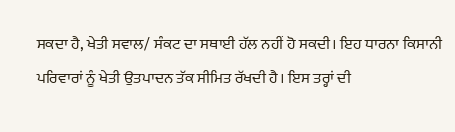ਸਕਦਾ ਹੈ, ਖੇਤੀ ਸਵਾਲ/ ਸੰਕਟ ਦਾ ਸਥਾਈ ਹੱਲ ਨਹੀਂ ਹੋ ਸਕਦੀ। ਇਹ ਧਾਰਨਾ ਕਿਸਾਨੀ ਪਰਿਵਾਰਾਂ ਨੂੰ ਖੇਤੀ ਉਤਪਾਦਨ ਤੱਕ ਸੀਮਿਤ ਰੱਖਦੀ ਹੈ। ਇਸ ਤਰ੍ਹਾਂ ਦੀ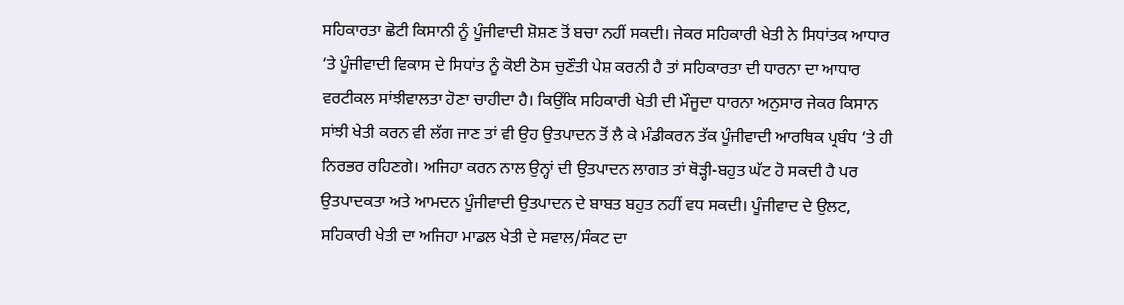ਸਹਿਕਾਰਤਾ ਛੋਟੀ ਕਿਸਾਨੀ ਨੂੰ ਪੂੰਜੀਵਾਦੀ ਸ਼ੋਸ਼ਣ ਤੋਂ ਬਚਾ ਨਹੀਂ ਸਕਦੀ। ਜੇਕਰ ਸਹਿਕਾਰੀ ਖੇਤੀ ਨੇ ਸਿਧਾਂਤਕ ਆਧਾਰ ‘ਤੇ ਪੂੰਜੀਵਾਦੀ ਵਿਕਾਸ ਦੇ ਸਿਧਾਂਤ ਨੂੰ ਕੋਈ ਠੋਸ ਚੁਣੌਤੀ ਪੇਸ਼ ਕਰਨੀ ਹੈ ਤਾਂ ਸਹਿਕਾਰਤਾ ਦੀ ਧਾਰਨਾ ਦਾ ਆਧਾਰ ਵਰਟੀਕਲ ਸਾਂਝੀਵਾਲਤਾ ਹੋਣਾ ਚਾਹੀਦਾ ਹੈ। ਕਿਉਂਕਿ ਸਹਿਕਾਰੀ ਖੇਤੀ ਦੀ ਮੌਜੂਦਾ ਧਾਰਨਾ ਅਨੁਸਾਰ ਜੇਕਰ ਕਿਸਾਨ ਸਾਂਝੀ ਖੇਤੀ ਕਰਨ ਵੀ ਲੱਗ ਜਾਣ ਤਾਂ ਵੀ ਉਹ ਉਤਪਾਦਨ ਤੋਂ ਲੈ ਕੇ ਮੰਡੀਕਰਨ ਤੱਕ ਪੂੰਜੀਵਾਦੀ ਆਰਥਿਕ ਪ੍ਰਬੰਧ ‘ਤੇ ਹੀ ਨਿਰਭਰ ਰਹਿਣਗੇ। ਅਜਿਹਾ ਕਰਨ ਨਾਲ ਉਨ੍ਹਾਂ ਦੀ ਉਤਪਾਦਨ ਲਾਗਤ ਤਾਂ ਥੋੜ੍ਹੀ-ਬਹੁਤ ਘੱਟ ਹੋ ਸਕਦੀ ਹੈ ਪਰ ਉਤਪਾਦਕਤਾ ਅਤੇ ਆਮਦਨ ਪੂੰਜੀਵਾਦੀ ਉਤਪਾਦਨ ਦੇ ਬਾਬਤ ਬਹੁਤ ਨਹੀਂ ਵਧ ਸਕਦੀ। ਪੂੰਜੀਵਾਦ ਦੇ ਉਲਟ, ਸਹਿਕਾਰੀ ਖੇਤੀ ਦਾ ਅਜਿਹਾ ਮਾਡਲ ਖੇਤੀ ਦੇ ਸਵਾਲ/ਸੰਕਟ ਦਾ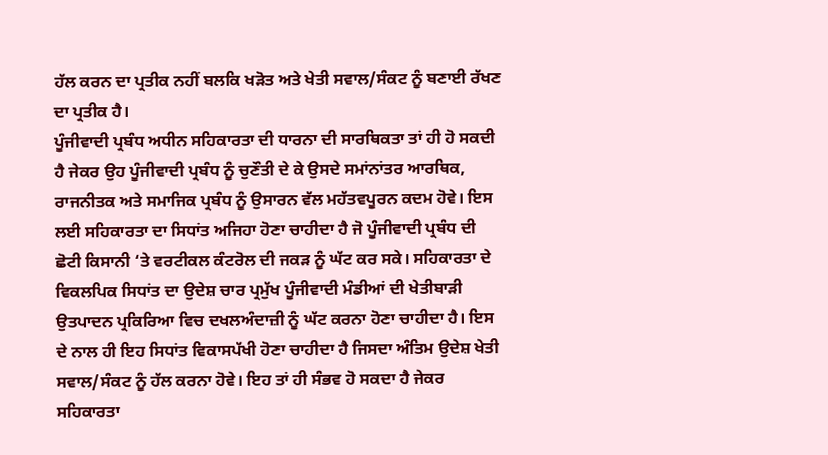ਹੱਲ ਕਰਨ ਦਾ ਪ੍ਰਤੀਕ ਨਹੀਂ ਬਲਕਿ ਖੜੋਤ ਅਤੇ ਖੇਤੀ ਸਵਾਲ/ਸੰਕਟ ਨੂੰ ਬਣਾਈ ਰੱਖਣ ਦਾ ਪ੍ਰਤੀਕ ਹੈ।
ਪੂੰਜੀਵਾਦੀ ਪ੍ਰਬੰਧ ਅਧੀਨ ਸਹਿਕਾਰਤਾ ਦੀ ਧਾਰਨਾ ਦੀ ਸਾਰਥਿਕਤਾ ਤਾਂ ਹੀ ਹੋ ਸਕਦੀ ਹੈ ਜੇਕਰ ਉਹ ਪੂੰਜੀਵਾਦੀ ਪ੍ਰਬੰਧ ਨੂੰ ਚੁਣੌਤੀ ਦੇ ਕੇ ਉਸਦੇ ਸਮਾਂਨਾਂਤਰ ਆਰਥਿਕ, ਰਾਜਨੀਤਕ ਅਤੇ ਸਮਾਜਿਕ ਪ੍ਰਬੰਧ ਨੂੰ ਉਸਾਰਨ ਵੱਲ ਮਹੱਤਵਪੂਰਨ ਕਦਮ ਹੋਵੇ। ਇਸ ਲਈ ਸਹਿਕਾਰਤਾ ਦਾ ਸਿਧਾਂਤ ਅਜਿਹਾ ਹੋਣਾ ਚਾਹੀਦਾ ਹੈ ਜੋ ਪੂੰਜੀਵਾਦੀ ਪ੍ਰਬੰਧ ਦੀ ਛੋਟੀ ਕਿਸਾਨੀ ‘ਤੇ ਵਰਟੀਕਲ ਕੰਟਰੋਲ ਦੀ ਜਕੜ ਨੂੰ ਘੱਟ ਕਰ ਸਕੇ। ਸਹਿਕਾਰਤਾ ਦੇ ਵਿਕਲਪਿਕ ਸਿਧਾਂਤ ਦਾ ਉਦੇਸ਼ ਚਾਰ ਪ੍ਰਮੁੱਖ ਪੂੰਜੀਵਾਦੀ ਮੰਡੀਆਂ ਦੀ ਖੇਤੀਬਾੜੀ ਉਤਪਾਦਨ ਪ੍ਰਕਿਰਿਆ ਵਿਚ ਦਖਲਅੰਦਾਜ਼ੀ ਨੂੰ ਘੱਟ ਕਰਨਾ ਹੋਣਾ ਚਾਹੀਦਾ ਹੈ। ਇਸ ਦੇ ਨਾਲ ਹੀ ਇਹ ਸਿਧਾਂਤ ਵਿਕਾਸਪੱਖੀ ਹੋਣਾ ਚਾਹੀਦਾ ਹੈ ਜਿਸਦਾ ਅੰਤਿਮ ਉਦੇਸ਼ ਖੇਤੀ ਸਵਾਲ/ਸੰਕਟ ਨੂੰ ਹੱਲ ਕਰਨਾ ਹੋਵੇ। ਇਹ ਤਾਂ ਹੀ ਸੰਭਵ ਹੋ ਸਕਦਾ ਹੈ ਜੇਕਰ ਸਹਿਕਾਰਤਾ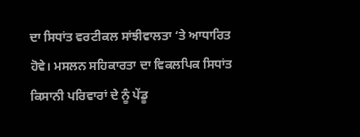ਦਾ ਸਿਧਾਂਤ ਵਰਟੀਕਲ ਸਾਂਝੀਵਾਲਤਾ ‘ਤੇ ਆਧਾਰਿਤ ਹੋਵੇ। ਮਸਲਨ ਸਹਿਕਾਰਤਾ ਦਾ ਵਿਕਲਪਿਕ ਸਿਧਾਂਤ ਕਿਸਾਨੀ ਪਰਿਵਾਰਾਂ ਦੇ ਨੂੰ ਪੇਂਡੂ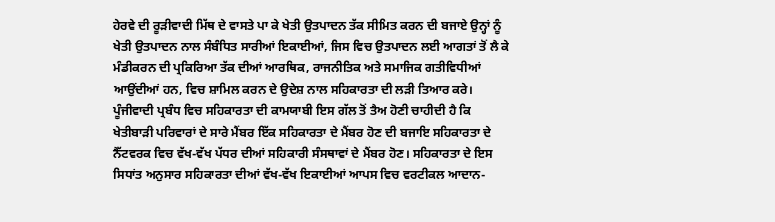ਹੇਰਵੇ ਦੀ ਰੂੜੀਵਾਦੀ ਮਿੱਥ ਦੇ ਵਾਸਤੇ ਪਾ ਕੇ ਖੇਤੀ ਉਤਪਾਦਨ ਤੱਕ ਸੀਮਿਤ ਕਰਨ ਦੀ ਬਜਾਏ ਉਨ੍ਹਾਂ ਨੂੰ ਖੇਤੀ ਉਤਪਾਦਨ ਨਾਲ ਸੰਬੰਧਿਤ ਸਾਰੀਆਂ ਇਕਾਈਆਂ, ਜਿਸ ਵਿਚ ਉਤਪਾਦਨ ਲਈ ਆਗਤਾਂ ਤੋਂ ਲੈ ਕੇ ਮੰਡੀਕਰਨ ਦੀ ਪ੍ਰਕਿਰਿਆ ਤੱਕ ਦੀਆਂ ਆਰਥਿਕ, ਰਾਜਨੀਤਿਕ ਅਤੇ ਸਮਾਜਿਕ ਗਤੀਵਿਧੀਆਂ ਆਉਂਦੀਆਂ ਹਨ, ਵਿਚ ਸ਼ਾਮਿਲ ਕਰਨ ਦੇ ਉਦੇਸ਼ ਨਾਲ ਸਹਿਕਾਰਤਾ ਦੀ ਲੜੀ ਤਿਆਰ ਕਰੇ। ਪੂੰਜੀਵਾਦੀ ਪ੍ਰਬੰਧ ਵਿਚ ਸਹਿਕਾਰਤਾ ਦੀ ਕਾਮਯਾਬੀ ਇਸ ਗੱਲ ਤੋਂ ਤੈਅ ਹੋਣੀ ਚਾਹੀਦੀ ਹੈ ਕਿ ਖੇਤੀਬਾੜੀ ਪਰਿਵਾਰਾਂ ਦੇ ਸਾਰੇ ਮੈਂਬਰ ਇੱਕ ਸਹਿਕਾਰਤਾ ਦੇ ਮੈਂਬਰ ਹੋਣ ਦੀ ਬਜਾਇ ਸਹਿਕਾਰਤਾ ਦੇ ਨੈੱਟਵਰਕ ਵਿਚ ਵੱਖ-ਵੱਖ ਪੱਧਰ ਦੀਆਂ ਸਹਿਕਾਰੀ ਸੰਸਥਾਵਾਂ ਦੇ ਮੈਂਬਰ ਹੋਣ। ਸਹਿਕਾਰਤਾ ਦੇ ਇਸ ਸਿਧਾਂਤ ਅਨੁਸਾਰ ਸਹਿਕਾਰਤਾ ਦੀਆਂ ਵੱਖ-ਵੱਖ ਇਕਾਈਆਂ ਆਪਸ ਵਿਚ ਵਰਟੀਕਲ ਆਦਾਨ-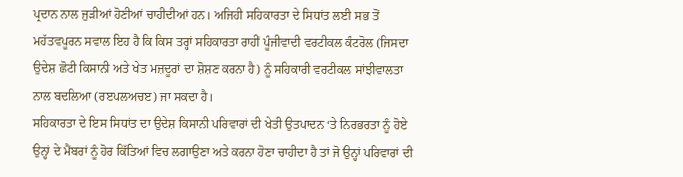ਪ੍ਰਦਾਨ ਨਾਲ ਜੁੜੀਆਂ ਹੋਣੀਆਂ ਚਾਹੀਦੀਆਂ ਹਨ। ਅਜਿਹੀ ਸਹਿਕਾਰਤਾ ਦੇ ਸਿਧਾਂਤ ਲਈ ਸਭ ਤੋਂ ਮਹੱਤਵਪੂਰਨ ਸਵਾਲ ਇਹ ਹੈ ਕਿ ਕਿਸ ਤਰ੍ਹਾਂ ਸਹਿਕਾਰਤਾ ਰਾਹੀਂ ਪੂੰਜੀਵਾਦੀ ਵਰਟੀਕਲ ਕੰਟਰੋਲ (ਜਿਸਦਾ ਉਦੇਸ਼ ਛੋਟੀ ਕਿਸਾਨੀ ਅਤੇ ਖੇਤ ਮਜ਼ਦੂਰਾਂ ਦਾ ਸ਼ੋਸ਼ਣ ਕਰਨਾ ਹੈ) ਨੂੰ ਸਹਿਕਾਰੀ ਵਰਟੀਕਲ ਸਾਂਝੀਵਾਲਤਾ ਨਾਲ ਬਦਲਿਆ (ਰੲਪਲਅਚੲ) ਜਾ ਸਕਦਾ ਹੈ।
ਸਹਿਕਾਰਤਾ ਦੇ ਇਸ ਸਿਧਾਂਤ ਦਾ ਉਦੇਸ਼ ਕਿਸਾਨੀ ਪਰਿਵਾਰਾਂ ਦੀ ਖੇਤੀ ਉਤਪਾਦਨ ‘ਤੇ ਨਿਰਭਰਤਾ ਨੂੰ ਹੋਏ ਉਨ੍ਹਾਂ ਦੇ ਮੈਂਬਰਾਂ ਨੂੰ ਹੋਰ ਕਿੱਤਿਆਂ ਵਿਚ ਲਗਾਉਣਾ ਅਤੇ ਕਰਨਾ ਹੋਣਾ ਚਾਹੀਦਾ ਹੈ ਤਾਂ ਜੋ ਉਨ੍ਹਾਂ ਪਰਿਵਾਰਾਂ ਦੀ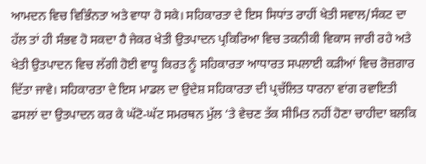ਆਮਦਨ ਵਿਚ ਵਿਭਿੰਨਤਾ ਅਤੇ ਵਾਧਾ ਹੋ ਸਕੇ। ਸਹਿਕਾਰਤਾ ਦੇ ਇਸ ਸਿਧਾਂਤ ਰਾਹੀਂ ਖੇਤੀ ਸਵਾਲ/ਸੰਕਟ ਦਾ ਹੱਲ ਤਾਂ ਹੀ ਸੰਭਵ ਹੋ ਸਕਦਾ ਹੈ ਜੇਕਰ ਖੇਤੀ ਉਤਪਾਦਨ ਪ੍ਰਕਿਰਿਆ ਵਿਚ ਤਕਨੀਕੀ ਵਿਕਾਸ ਜਾਰੀ ਰਹੇ ਅਤੇ ਖੇਤੀ ਉਤਪਾਦਨ ਵਿਚ ਲੱਗੀ ਹੋਈ ਵਾਧੂ ਕਿਰਤ ਨੂੰ ਸਹਿਕਾਰਤਾ ਆਧਾਰਤ ਸਪਲਾਈ ਕੜੀਆਂ ਵਿਚ ਰੋਜ਼ਗਾਰ ਦਿੱਤਾ ਜਾਵੇ। ਸਹਿਕਾਰਤਾ ਦੇ ਇਸ ਮਾਡਲ ਦਾ ਉਦੇਸ਼ ਸਹਿਕਾਰਤਾ ਦੀ ਪ੍ਰਚੱਲਿਤ ਧਾਰਨਾ ਵਾਂਗ ਰਵਾਇਤੀ ਫਸਲਾਂ ਦਾ ਉਤਪਾਦਨ ਕਰ ਕੇ ਘੱਟੋ-ਘੱਟ ਸਮਰਥਨ ਮੁੱਲ ‘ਤੇ ਵੇਚਣ ਤੱਕ ਸੀਮਿਤ ਨਹੀਂ ਹੋਣਾ ਚਾਹੀਦਾ ਬਲਕਿ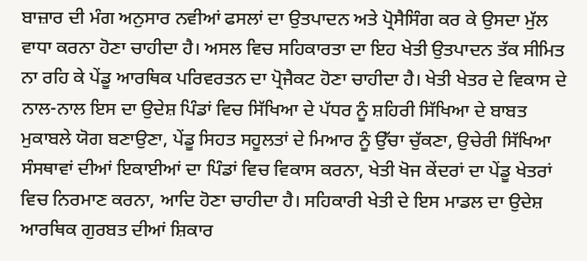ਬਾਜ਼ਾਰ ਦੀ ਮੰਗ ਅਨੁਸਾਰ ਨਵੀਆਂ ਫਸਲਾਂ ਦਾ ਉਤਪਾਦਨ ਅਤੇ ਪ੍ਰੋਸੈਸਿੰਗ ਕਰ ਕੇ ਉਸਦਾ ਮੁੱਲ ਵਾਧਾ ਕਰਨਾ ਹੋਣਾ ਚਾਹੀਦਾ ਹੈ। ਅਸਲ ਵਿਚ ਸਹਿਕਾਰਤਾ ਦਾ ਇਹ ਖੇਤੀ ਉਤਪਾਦਨ ਤੱਕ ਸੀਮਿਤ ਨਾ ਰਹਿ ਕੇ ਪੇਂਡੂ ਆਰਥਿਕ ਪਰਿਵਰਤਨ ਦਾ ਪ੍ਰੋਜੈਕਟ ਹੋਣਾ ਚਾਹੀਦਾ ਹੈ। ਖੇਤੀ ਖੇਤਰ ਦੇ ਵਿਕਾਸ ਦੇ ਨਾਲ-ਨਾਲ ਇਸ ਦਾ ਉਦੇਸ਼ ਪਿੰਡਾਂ ਵਿਚ ਸਿੱਖਿਆ ਦੇ ਪੱਧਰ ਨੂੰ ਸ਼ਹਿਰੀ ਸਿੱਖਿਆ ਦੇ ਬਾਬਤ ਮੁਕਾਬਲੇ ਯੋਗ ਬਣਾਉਣਾ, ਪੇਂਡੂ ਸਿਹਤ ਸਹੂਲਤਾਂ ਦੇ ਮਿਆਰ ਨੂੰ ਉੱਚਾ ਚੁੱਕਣਾ, ਉਚੇਰੀ ਸਿੱਖਿਆ ਸੰਸਥਾਵਾਂ ਦੀਆਂ ਇਕਾਈਆਂ ਦਾ ਪਿੰਡਾਂ ਵਿਚ ਵਿਕਾਸ ਕਰਨਾ, ਖੇਤੀ ਖੋਜ ਕੇਂਦਰਾਂ ਦਾ ਪੇਂਡੂ ਖੇਤਰਾਂ ਵਿਚ ਨਿਰਮਾਣ ਕਰਨਾ, ਆਦਿ ਹੋਣਾ ਚਾਹੀਦਾ ਹੈ। ਸਹਿਕਾਰੀ ਖੇਤੀ ਦੇ ਇਸ ਮਾਡਲ ਦਾ ਉਦੇਸ਼ ਆਰਥਿਕ ਗੁਰਬਤ ਦੀਆਂ ਸ਼ਿਕਾਰ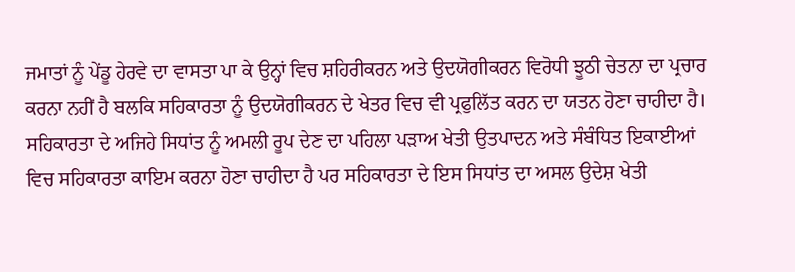ਜਮਾਤਾਂ ਨੂੰ ਪੇਂਡੂ ਹੇਰਵੇ ਦਾ ਵਾਸਤਾ ਪਾ ਕੇ ਉਨ੍ਹਾਂ ਵਿਚ ਸ਼ਹਿਰੀਕਰਨ ਅਤੇ ਉਦਯੋਗੀਕਰਨ ਵਿਰੋਧੀ ਝੂਠੀ ਚੇਤਨਾ ਦਾ ਪ੍ਰਚਾਰ ਕਰਨਾ ਨਹੀਂ ਹੈ ਬਲਕਿ ਸਹਿਕਾਰਤਾ ਨੂੰ ਉਦਯੋਗੀਕਰਨ ਦੇ ਖੇਤਰ ਵਿਚ ਵੀ ਪ੍ਰਫੁਲਿੱਤ ਕਰਨ ਦਾ ਯਤਨ ਹੋਣਾ ਚਾਹੀਦਾ ਹੈ। ਸਹਿਕਾਰਤਾ ਦੇ ਅਜਿਹੇ ਸਿਧਾਂਤ ਨੂੰ ਅਮਲੀ ਰੂਪ ਦੇਣ ਦਾ ਪਹਿਲਾ ਪੜਾਅ ਖੇਤੀ ਉਤਪਾਦਨ ਅਤੇ ਸੰਬੰਧਿਤ ਇਕਾਈਆਂ ਵਿਚ ਸਹਿਕਾਰਤਾ ਕਾਇਮ ਕਰਨਾ ਹੋਣਾ ਚਾਹੀਦਾ ਹੈ ਪਰ ਸਹਿਕਾਰਤਾ ਦੇ ਇਸ ਸਿਧਾਂਤ ਦਾ ਅਸਲ ਉਦੇਸ਼ ਖੇਤੀ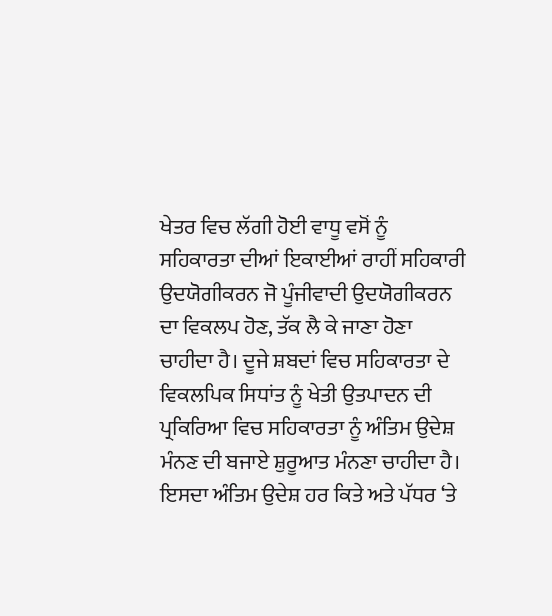ਖੇਤਰ ਵਿਚ ਲੱਗੀ ਹੋਈ ਵਾਧੂ ਵਸੋਂ ਨੂੰ ਸਹਿਕਾਰਤਾ ਦੀਆਂ ਇਕਾਈਆਂ ਰਾਹੀਂ ਸਹਿਕਾਰੀ ਉਦਯੋਗੀਕਰਨ ਜੋ ਪੂੰਜੀਵਾਦੀ ਉਦਯੋਗੀਕਰਨ ਦਾ ਵਿਕਲਪ ਹੋਣ, ਤੱਕ ਲੈ ਕੇ ਜਾਣਾ ਹੋਣਾ ਚਾਹੀਦਾ ਹੈ। ਦੂਜੇ ਸ਼ਬਦਾਂ ਵਿਚ ਸਹਿਕਾਰਤਾ ਦੇ ਵਿਕਲਪਿਕ ਸਿਧਾਂਤ ਨੂੰ ਖੇਤੀ ਉਤਪਾਦਨ ਦੀ ਪ੍ਰਕਿਰਿਆ ਵਿਚ ਸਹਿਕਾਰਤਾ ਨੂੰ ਅੰਤਿਮ ਉਦੇਸ਼ ਮੰਨਣ ਦੀ ਬਜਾਏ ਸ਼ੁਰੂਆਤ ਮੰਨਣਾ ਚਾਹੀਦਾ ਹੈ। ਇਸਦਾ ਅੰਤਿਮ ਉਦੇਸ਼ ਹਰ ਕਿਤੇ ਅਤੇ ਪੱਧਰ ‘ਤੇ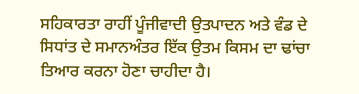ਸਹਿਕਾਰਤਾ ਰਾਹੀਂ ਪੂੰਜੀਵਾਦੀ ਉਤਪਾਦਨ ਅਤੇ ਵੰਡ ਦੇ ਸਿਧਾਂਤ ਦੇ ਸਮਾਨਅੰਤਰ ਇੱਕ ਉਤਮ ਕਿਸਮ ਦਾ ਢਾਂਚਾ ਤਿਆਰ ਕਰਨਾ ਹੋਣਾ ਚਾਹੀਦਾ ਹੈ।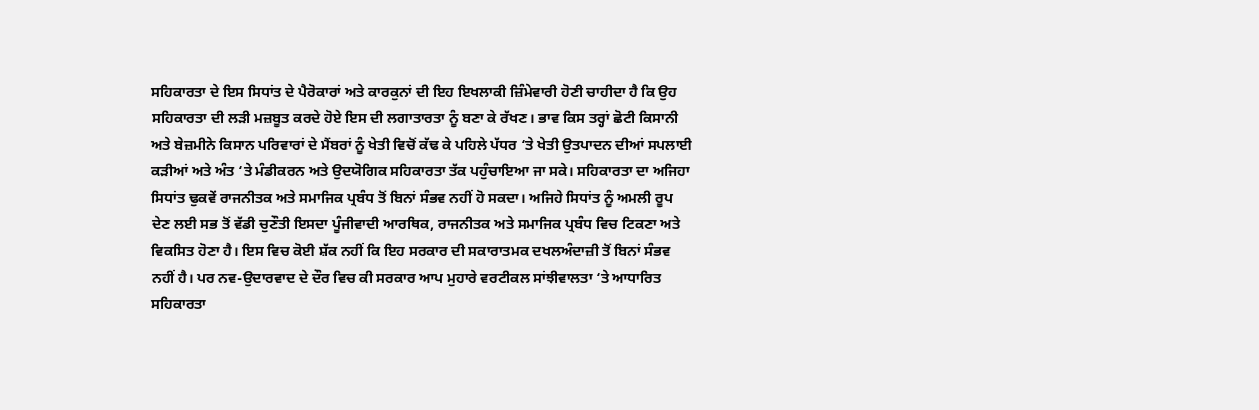ਸਹਿਕਾਰਤਾ ਦੇ ਇਸ ਸਿਧਾਂਤ ਦੇ ਪੈਰੋਕਾਰਾਂ ਅਤੇ ਕਾਰਕੁਨਾਂ ਦੀ ਇਹ ਇਖਲਾਕੀ ਜ਼ਿੰਮੇਵਾਰੀ ਹੋਣੀ ਚਾਹੀਦਾ ਹੈ ਕਿ ਉਹ ਸਹਿਕਾਰਤਾ ਦੀ ਲੜੀ ਮਜ਼ਬੂਤ ਕਰਦੇ ਹੋਏ ਇਸ ਦੀ ਲਗਾਤਾਰਤਾ ਨੂੰ ਬਣਾ ਕੇ ਰੱਖਣ। ਭਾਵ ਕਿਸ ਤਰ੍ਹਾਂ ਛੋਟੀ ਕਿਸਾਨੀ ਅਤੇ ਬੇਜ਼ਮੀਨੇ ਕਿਸਾਨ ਪਰਿਵਾਰਾਂ ਦੇ ਮੈਂਬਰਾਂ ਨੂੰ ਖੇਤੀ ਵਿਚੋਂ ਕੱਢ ਕੇ ਪਹਿਲੇ ਪੱਧਰ ‘ਤੇ ਖੇਤੀ ਉਤਪਾਦਨ ਦੀਆਂ ਸਪਲਾਈ ਕੜੀਆਂ ਅਤੇ ਅੰਤ ‘ਤੇ ਮੰਡੀਕਰਨ ਅਤੇ ਉਦਯੋਗਿਕ ਸਹਿਕਾਰਤਾ ਤੱਕ ਪਹੁੰਚਾਇਆ ਜਾ ਸਕੇ। ਸਹਿਕਾਰਤਾ ਦਾ ਅਜਿਹਾ ਸਿਧਾਂਤ ਢੁਕਵੇਂ ਰਾਜਨੀਤਕ ਅਤੇ ਸਮਾਜਿਕ ਪ੍ਰਬੰਧ ਤੋਂ ਬਿਨਾਂ ਸੰਭਵ ਨਹੀਂ ਹੋ ਸਕਦਾ। ਅਜਿਹੇ ਸਿਧਾਂਤ ਨੂੰ ਅਮਲੀ ਰੂਪ ਦੇਣ ਲਈ ਸਭ ਤੋਂ ਵੱਡੀ ਚੁਣੌਤੀ ਇਸਦਾ ਪੂੰਜੀਵਾਦੀ ਆਰਥਿਕ, ਰਾਜਨੀਤਕ ਅਤੇ ਸਮਾਜਿਕ ਪ੍ਰਬੰਧ ਵਿਚ ਟਿਕਣਾ ਅਤੇ ਵਿਕਸਿਤ ਹੋਣਾ ਹੈ। ਇਸ ਵਿਚ ਕੋਈ ਸ਼ੱਕ ਨਹੀਂ ਕਿ ਇਹ ਸਰਕਾਰ ਦੀ ਸਕਾਰਾਤਮਕ ਦਖਲਅੰਦਾਜ਼ੀ ਤੋਂ ਬਿਨਾਂ ਸੰਭਵ ਨਹੀਂ ਹੈ। ਪਰ ਨਵ-ਉਦਾਰਵਾਦ ਦੇ ਦੌਰ ਵਿਚ ਕੀ ਸਰਕਾਰ ਆਪ ਮੁਹਾਰੇ ਵਰਟੀਕਲ ਸਾਂਝੀਵਾਲਤਾ ‘ਤੇ ਆਧਾਰਿਤ ਸਹਿਕਾਰਤਾ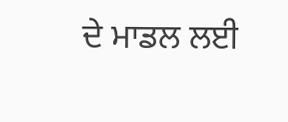ਦੇ ਮਾਡਲ ਲਈ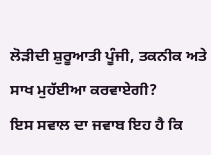ਲੋੜੀਦੀ ਸ਼ੁਰੂਆਤੀ ਪੂੰਜੀ, ਤਕਨੀਕ ਅਤੇ ਸਾਖ ਮੁਹੱਈਆ ਕਰਵਾਏਗੀ?
ਇਸ ਸਵਾਲ ਦਾ ਜਵਾਬ ਇਹ ਹੈ ਕਿ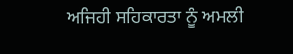ਅਜਿਹੀ ਸਹਿਕਾਰਤਾ ਨੂੰ ਅਮਲੀ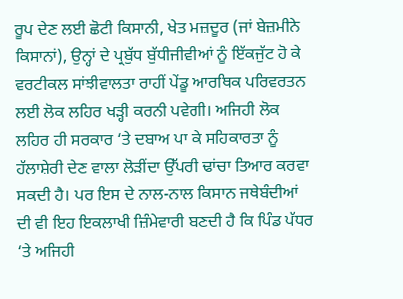ਰੂਪ ਦੇਣ ਲਈ ਛੋਟੀ ਕਿਸਾਨੀ, ਖੇਤ ਮਜ਼ਦੂਰ (ਜਾਂ ਬੇਜ਼ਮੀਨੇ ਕਿਸਾਨਾਂ), ਉਨ੍ਹਾਂ ਦੇ ਪ੍ਰਬੁੱਧ ਬੁੱਧੀਜੀਵੀਆਂ ਨੂੰ ਇੱਕਜੁੱਟ ਹੋ ਕੇ ਵਰਟੀਕਲ ਸਾਂਝੀਵਾਲਤਾ ਰਾਹੀਂ ਪੇਂਡੂ ਆਰਥਿਕ ਪਰਿਵਰਤਨ ਲਈ ਲੋਕ ਲਹਿਰ ਖੜ੍ਹੀ ਕਰਨੀ ਪਵੇਗੀ। ਅਜਿਹੀ ਲੋਕ ਲਹਿਰ ਹੀ ਸਰਕਾਰ ‘ਤੇ ਦਬਾਅ ਪਾ ਕੇ ਸਹਿਕਾਰਤਾ ਨੂੰ ਹੱਲਾਸ਼ੇਰੀ ਦੇਣ ਵਾਲਾ ਲੋੜੀਂਦਾ ਉੱਪਰੀ ਢਾਂਚਾ ਤਿਆਰ ਕਰਵਾ ਸਕਦੀ ਹੈ। ਪਰ ਇਸ ਦੇ ਨਾਲ-ਨਾਲ ਕਿਸਾਨ ਜਥੇਬੰਦੀਆਂ ਦੀ ਵੀ ਇਹ ਇਕਲਾਖੀ ਜ਼ਿੰਮੇਵਾਰੀ ਬਣਦੀ ਹੈ ਕਿ ਪਿੰਡ ਪੱਧਰ ‘ਤੇ ਅਜਿਹੀ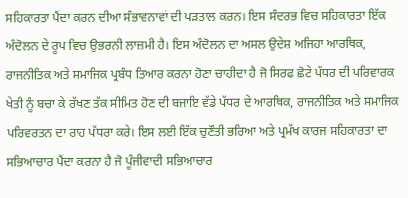ਸਹਿਕਾਰਤਾ ਪੈਂਦਾ ਕਰਨ ਦੀਆ ਸੰਭਾਵਨਾਵਾਂ ਦੀ ਪੜਤਾਲ ਕਰਨ। ਇਸ ਸੰਦਰਭ ਵਿਚ ਸਹਿਕਾਰਤਾ ਇੱਕ ਅੰਦੋਲਨ ਦੇ ਰੂਪ ਵਿਚ ਉਭਰਨੀ ਲਾਜ਼ਮੀ ਹੈ। ਇਸ ਅੰਦੋਲਨ ਦਾ ਅਸਲ ਉਦੇਸ਼ ਅਜਿਹਾ ਆਰਥਿਕ, ਰਾਜਨੀਤਿਕ ਅਤੇ ਸਮਾਜਿਕ ਪ੍ਰਬੰਧ ਤਿਆਰ ਕਰਨਾ ਹੋਣਾ ਚਾਹੀਦਾ ਹੈ ਜੋ ਸਿਰਫ ਛੋਟੇ ਪੱਧਰ ਦੀ ਪਰਿਵਾਰਕ ਖੇਤੀ ਨੂੰ ਬਚਾ ਕੇ ਰੱਖਣ ਤੱਕ ਸੀਮਿਤ ਹੋਣ ਦੀ ਬਜਾਇ ਵੱਡੇ ਪੱਧਰ ਦੇ ਆਰਥਿਕ, ਰਾਜਨੀਤਿਕ ਅਤੇ ਸਮਾਜਿਕ ਪਰਿਵਰਤਨ ਦਾ ਰਾਹ ਪੱਧਰਾ ਕਰੇ। ਇਸ ਲਈ ਇੱਕ ਚੁਣੌਤੀ ਭਰਿਆ ਅਤੇ ਪ੍ਰਮੱਖ ਕਾਰਜ ਸਹਿਕਾਰਤਾ ਦਾ ਸਭਿਆਚਾਰ ਪੈਂਦਾ ਕਰਨਾ ਹੈ ਜੋ ਪੂੰਜੀਵਾਦੀ ਸਭਿਆਚਾਰ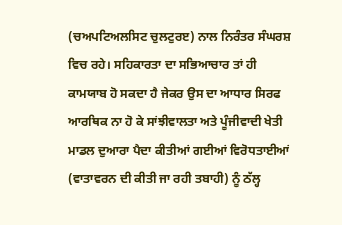(ਚਅਪਟਿਅਲਸਿਟ ਚੁਲਟੁਰੲ) ਨਾਲ ਨਿਰੰਤਰ ਸੰਘਰਸ਼ ਵਿਚ ਰਹੇ। ਸਹਿਕਾਰਤਾ ਦਾ ਸਭਿਆਚਾਰ ਤਾਂ ਹੀ ਕਾਮਯਾਬ ਹੋ ਸਕਦਾ ਹੈ ਜੇਕਰ ਉਸ ਦਾ ਆਧਾਰ ਸਿਰਫ ਆਰਥਿਕ ਨਾ ਹੋ ਕੇ ਸਾਂਝੀਵਾਲਤਾ ਅਤੇ ਪੂੰਜੀਵਾਦੀ ਖੇਤੀ ਮਾਡਲ ਦੁਆਰਾ ਪੈਦਾ ਕੀਤੀਆਂ ਗਈਆਂ ਵਿਰੋਧਤਾਈਆਂ (ਵਾਤਾਵਰਨ ਦੀ ਕੀਤੀ ਜਾ ਰਹੀ ਤਬਾਹੀ) ਨੂੰ ਠੱਲ੍ਹ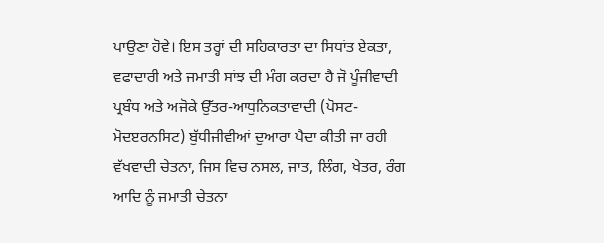ਪਾਉਣਾ ਹੋਵੇ। ਇਸ ਤਰ੍ਹਾਂ ਦੀ ਸਹਿਕਾਰਤਾ ਦਾ ਸਿਧਾਂਤ ਏਕਤਾ, ਵਫਾਦਾਰੀ ਅਤੇ ਜਮਾਤੀ ਸਾਂਝ ਦੀ ਮੰਗ ਕਰਦਾ ਹੈ ਜੋ ਪੂੰਜੀਵਾਦੀ ਪ੍ਰਬੰਧ ਅਤੇ ਅਜੋਕੇ ਉੱਤਰ-ਆਧੁਨਿਕਤਾਵਾਦੀ (ਪੋਸਟ-ਮੋਦੲਰਨਸਿਟ) ਬੁੱਧੀਜੀਵੀਆਂ ਦੁਆਰਾ ਪੈਦਾ ਕੀਤੀ ਜਾ ਰਹੀ ਵੱਖਵਾਦੀ ਚੇਤਨਾ, ਜਿਸ ਵਿਚ ਨਸਲ, ਜਾਤ, ਲਿੰਗ, ਖੇਤਰ, ਰੰਗ ਆਦਿ ਨੂੰ ਜਮਾਤੀ ਚੇਤਨਾ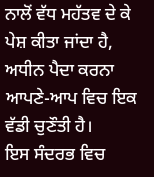ਨਾਲੋਂ ਵੱਧ ਮਹੱਤਵ ਦੇ ਕੇ ਪੇਸ਼ ਕੀਤਾ ਜਾਂਦਾ ਹੈ, ਅਧੀਨ ਪੈਦਾ ਕਰਨਾ ਆਪਣੇ-ਆਪ ਵਿਚ ਇਕ ਵੱਡੀ ਚੁਣੌਤੀ ਹੈ।
ਇਸ ਸੰਦਰਭ ਵਿਚ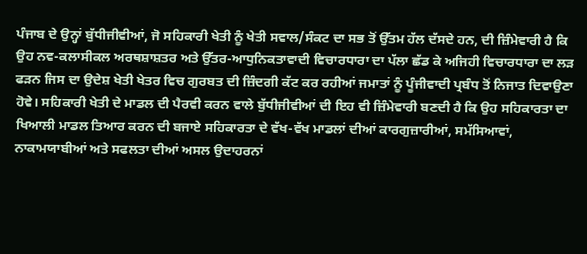ਪੰਜਾਬ ਦੇ ਉਨ੍ਹਾਂ ਬੁੱਧੀਜੀਵੀਆਂ, ਜੋ ਸਹਿਕਾਰੀ ਖੇਤੀ ਨੂੰ ਖੇਤੀ ਸਵਾਲ/ਸੰਕਟ ਦਾ ਸਭ ਤੋਂ ਉੱਤਮ ਹੱਲ ਦੱਸਦੇ ਹਨ, ਦੀ ਜ਼ਿੰਮੇਵਾਰੀ ਹੈ ਕਿ ਉਹ ਨਵ-ਕਲਾਸੀਕਲ ਅਰਥਸ਼ਾਸ਼ਤਰ ਅਤੇ ਉੱਤਰ-ਆਧੁਨਿਕਤਾਵਾਦੀ ਵਿਚਾਰਧਾਰਾ ਦਾ ਪੱਲਾ ਛੱਡ ਕੇ ਅਜਿਹੀ ਵਿਚਾਰਧਾਰਾ ਦਾ ਲੜ ਫੜਨ ਜਿਸ ਦਾ ਉਦੇਸ਼ ਖੇਤੀ ਖੇਤਰ ਵਿਚ ਗੁਰਬਤ ਦੀ ਜ਼ਿੰਦਗੀ ਕੱਟ ਕਰ ਰਹੀਆਂ ਜਮਾਤਾਂ ਨੂੰ ਪੂੰਜੀਵਾਦੀ ਪ੍ਰਬੰਧ ਤੋਂ ਨਿਜਾਤ ਦਿਵਾਉਣਾ ਹੋਵੇ। ਸਹਿਕਾਰੀ ਖੇਤੀ ਦੇ ਮਾਡਲ ਦੀ ਪੈਰਵੀ ਕਰਨ ਵਾਲੇ ਬੁੱਧੀਜੀਵੀਆਂ ਦੀ ਇਹ ਵੀ ਜ਼ਿੰਮੇਵਾਰੀ ਬਣਦੀ ਹੈ ਕਿ ਉਹ ਸਹਿਕਾਰਤਾ ਦਾ ਖਿਆਲੀ ਮਾਡਲ ਤਿਆਰ ਕਰਨ ਦੀ ਬਜਾਏ ਸਹਿਕਾਰਤਾ ਦੇ ਵੱਖ-ਵੱਖ ਮਾਡਲਾਂ ਦੀਆਂ ਕਾਰਗੁਜ਼ਾਰੀਆਂ, ਸਮੱਸਿਆਵਾਂ, ਨਾਕਾਮਯਾਬੀਆਂ ਅਤੇ ਸਫਲਤਾ ਦੀਆਂ ਅਸਲ ਉਦਾਹਰਨਾਂ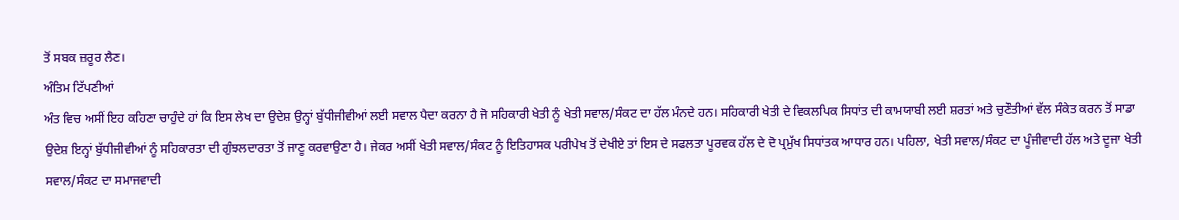ਤੋਂ ਸਬਕ ਜ਼ਰੂਰ ਲੈਣ।
ਅੰਤਿਮ ਟਿੱਪਣੀਆਂ
ਅੰਤ ਵਿਚ ਅਸੀਂ ਇਹ ਕਹਿਣਾ ਚਾਹੁੰਦੇ ਹਾਂ ਕਿ ਇਸ ਲੇਖ ਦਾ ਉਦੇਸ਼ ਉਨ੍ਹਾਂ ਬੁੱਧੀਜੀਵੀਆਂ ਲਈ ਸਵਾਲ ਪੈਦਾ ਕਰਨਾ ਹੈ ਜੋ ਸਹਿਕਾਰੀ ਖੇਤੀ ਨੂੰ ਖੇਤੀ ਸਵਾਲ/ਸੰਕਟ ਦਾ ਹੱਲ ਮੰਨਦੇ ਹਨ। ਸਹਿਕਾਰੀ ਖੇਤੀ ਦੇ ਵਿਕਲਪਿਕ ਸਿਧਾਂਤ ਦੀ ਕਾਮਯਾਬੀ ਲਈ ਸ਼ਰਤਾਂ ਅਤੇ ਚੁਣੌਤੀਆਂ ਵੱਲ ਸੰਕੇਤ ਕਰਨ ਤੋਂ ਸਾਡਾ ਉਦੇਸ਼ ਇਨ੍ਹਾਂ ਬੁੱਧੀਜੀਵੀਆਂ ਨੂੰ ਸਹਿਕਾਰਤਾ ਦੀ ਗੁੰਝਲਦਾਰਤਾ ਤੋਂ ਜਾਣੂ ਕਰਵਾਉਣਾ ਹੈ। ਜੇਕਰ ਅਸੀਂ ਖੇਤੀ ਸਵਾਲ/ਸੰਕਟ ਨੂੰ ਇਤਿਹਾਸਕ ਪਰੀਪੇਖ ਤੋਂ ਦੇਖੀਏ ਤਾਂ ਇਸ ਦੇ ਸਫਲਤਾ ਪੂਰਵਕ ਹੱਲ ਦੇ ਦੋ ਪ੍ਰਮੁੱਖ ਸਿਧਾਂਤਕ ਆਧਾਰ ਹਨ। ਪਹਿਲਾ, ਖੇਤੀ ਸਵਾਲ/ਸੰਕਟ ਦਾ ਪੂੰਜੀਵਾਦੀ ਹੱਲ ਅਤੇ ਦੂਜਾ ਖੇਤੀ ਸਵਾਲ/ਸੰਕਟ ਦਾ ਸਮਾਜਵਾਦੀ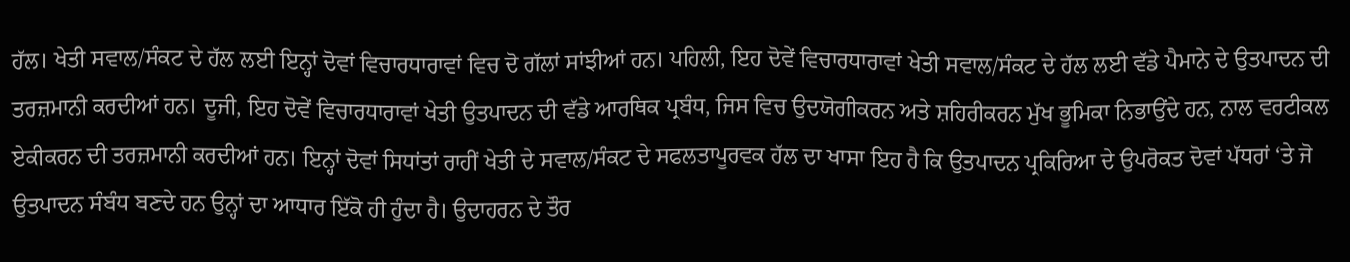ਹੱਲ। ਖੇਤੀ ਸਵਾਲ/ਸੰਕਟ ਦੇ ਹੱਲ ਲਈ ਇਨ੍ਹਾਂ ਦੋਵਾਂ ਵਿਚਾਰਧਾਰਾਵਾਂ ਵਿਚ ਦੋ ਗੱਲਾਂ ਸਾਂਝੀਆਂ ਹਨ। ਪਹਿਲੀ, ਇਹ ਦੋਵੇਂ ਵਿਚਾਰਧਾਰਾਵਾਂ ਖੇਤੀ ਸਵਾਲ/ਸੰਕਟ ਦੇ ਹੱਲ ਲਈ ਵੱਡੇ ਪੈਮਾਨੇ ਦੇ ਉਤਪਾਦਨ ਦੀ ਤਰਜ਼ਮਾਨੀ ਕਰਦੀਆਂ ਹਨ। ਦੂਜੀ, ਇਹ ਦੋਵੇਂ ਵਿਚਾਰਧਾਰਾਵਾਂ ਖੇਤੀ ਉਤਪਾਦਨ ਦੀ ਵੱਡੇ ਆਰਥਿਕ ਪ੍ਰਬੰਧ, ਜਿਸ ਵਿਚ ਉਦਯੋਗੀਕਰਨ ਅਤੇ ਸ਼ਹਿਰੀਕਰਨ ਮੁੱਖ ਭੂਮਿਕਾ ਨਿਭਾਉਂਦੇ ਹਨ, ਨਾਲ ਵਰਟੀਕਲ ਏਕੀਕਰਨ ਦੀ ਤਰਜ਼ਮਾਨੀ ਕਰਦੀਆਂ ਹਨ। ਇਨ੍ਹਾਂ ਦੋਵਾਂ ਸਿਧਾਂਤਾਂ ਰਾਹੀਂ ਖੇਤੀ ਦੇ ਸਵਾਲ/ਸੰਕਟ ਦੇ ਸਫਲਤਾਪੂਰਵਕ ਹੱਲ ਦਾ ਖਾਸਾ ਇਹ ਹੈ ਕਿ ਉਤਪਾਦਨ ਪ੍ਰਕਿਰਿਆ ਦੇ ਉਪਰੋਕਤ ਦੋਵਾਂ ਪੱਧਰਾਂ ‘ਤੇ ਜੋ ਉਤਪਾਦਨ ਸੰਬੰਧ ਬਣਦੇ ਹਨ ਉਨ੍ਹਾਂ ਦਾ ਆਧਾਰ ਇੱਕੋ ਹੀ ਹੁੰਦਾ ਹੈ। ਉਦਾਹਰਨ ਦੇ ਤੌਰ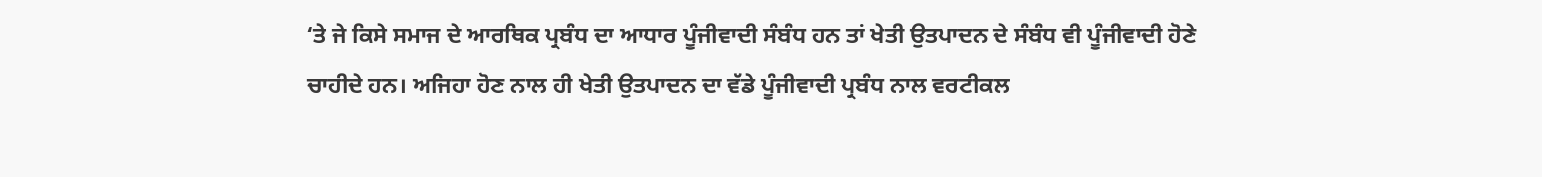‘ਤੇ ਜੇ ਕਿਸੇ ਸਮਾਜ ਦੇ ਆਰਥਿਕ ਪ੍ਰਬੰਧ ਦਾ ਆਧਾਰ ਪੂੰਜੀਵਾਦੀ ਸੰਬੰਧ ਹਨ ਤਾਂ ਖੇਤੀ ਉਤਪਾਦਨ ਦੇ ਸੰਬੰਧ ਵੀ ਪੂੰਜੀਵਾਦੀ ਹੋਣੇ ਚਾਹੀਦੇ ਹਨ। ਅਜਿਹਾ ਹੋਣ ਨਾਲ ਹੀ ਖੇਤੀ ਉਤਪਾਦਨ ਦਾ ਵੱਡੇ ਪੂੰਜੀਵਾਦੀ ਪ੍ਰਬੰਧ ਨਾਲ ਵਰਟੀਕਲ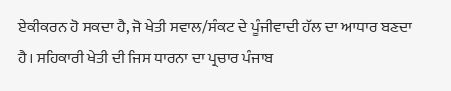ਏਕੀਕਰਨ ਹੋ ਸਕਦਾ ਹੈ, ਜੋ ਖੇਤੀ ਸਵਾਲ/ਸੰਕਟ ਦੇ ਪੂੰਜੀਵਾਦੀ ਹੱਲ ਦਾ ਆਧਾਰ ਬਣਦਾ ਹੈ। ਸਹਿਕਾਰੀ ਖੇਤੀ ਦੀ ਜਿਸ ਧਾਰਨਾ ਦਾ ਪ੍ਰਚਾਰ ਪੰਜਾਬ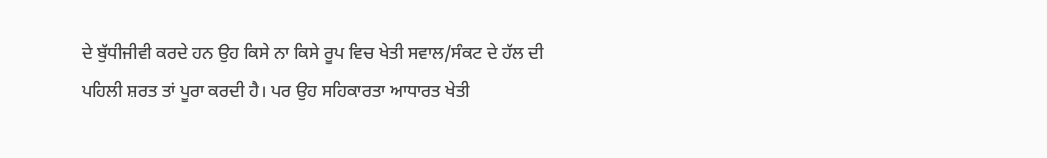ਦੇ ਬੁੱਧੀਜੀਵੀ ਕਰਦੇ ਹਨ ਉਹ ਕਿਸੇ ਨਾ ਕਿਸੇ ਰੂਪ ਵਿਚ ਖੇਤੀ ਸਵਾਲ/ਸੰਕਟ ਦੇ ਹੱਲ ਦੀ ਪਹਿਲੀ ਸ਼ਰਤ ਤਾਂ ਪੂਰਾ ਕਰਦੀ ਹੈ। ਪਰ ਉਹ ਸਹਿਕਾਰਤਾ ਆਧਾਰਤ ਖੇਤੀ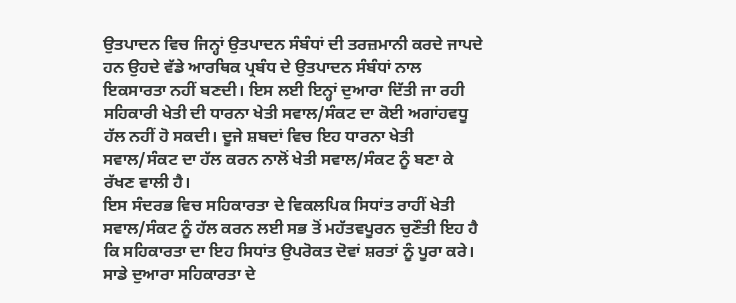ਉਤਪਾਦਨ ਵਿਚ ਜਿਨ੍ਹਾਂ ਉਤਪਾਦਨ ਸੰਬੰਧਾਂ ਦੀ ਤਰਜ਼ਮਾਨੀ ਕਰਦੇ ਜਾਪਦੇ ਹਨ ਉਹਦੇ ਵੱਡੇ ਆਰਥਿਕ ਪ੍ਰਬੰਧ ਦੇ ਉਤਪਾਦਨ ਸੰਬੰਧਾਂ ਨਾਲ ਇਕਸਾਰਤਾ ਨਹੀਂ ਬਣਦੀ। ਇਸ ਲਈ ਇਨ੍ਹਾਂ ਦੁਆਰਾ ਦਿੱਤੀ ਜਾ ਰਹੀ ਸਹਿਕਾਰੀ ਖੇਤੀ ਦੀ ਧਾਰਨਾ ਖੇਤੀ ਸਵਾਲ/ਸੰਕਟ ਦਾ ਕੋਈ ਅਗਾਂਹਵਧੂ ਹੱਲ ਨਹੀਂ ਹੋ ਸਕਦੀ। ਦੂਜੇ ਸ਼ਬਦਾਂ ਵਿਚ ਇਹ ਧਾਰਨਾ ਖੇਤੀ ਸਵਾਲ/ਸੰਕਟ ਦਾ ਹੱਲ ਕਰਨ ਨਾਲੋਂ ਖੇਤੀ ਸਵਾਲ/ਸੰਕਟ ਨੂੰ ਬਣਾ ਕੇ ਰੱਖਣ ਵਾਲੀ ਹੈ।
ਇਸ ਸੰਦਰਭ ਵਿਚ ਸਹਿਕਾਰਤਾ ਦੇ ਵਿਕਲਪਿਕ ਸਿਧਾਂਤ ਰਾਹੀਂ ਖੇਤੀ ਸਵਾਲ/ਸੰਕਟ ਨੂੰ ਹੱਲ ਕਰਨ ਲਈ ਸਭ ਤੋਂ ਮਹੱਤਵਪੂਰਨ ਚੁਣੌਤੀ ਇਹ ਹੈ ਕਿ ਸਹਿਕਾਰਤਾ ਦਾ ਇਹ ਸਿਧਾਂਤ ਉਪਰੋਕਤ ਦੋਵਾਂ ਸ਼ਰਤਾਂ ਨੂੰ ਪੂਰਾ ਕਰੇ। ਸਾਡੇ ਦੁਆਰਾ ਸਹਿਕਾਰਤਾ ਦੇ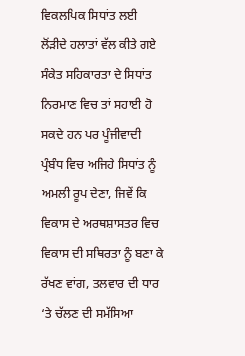ਵਿਕਲਪਿਕ ਸਿਧਾਂਤ ਲਈ ਲੋਂੜੀਦੇ ਹਲਾਤਾਂ ਵੱਲ ਕੀਤੇ ਗਏ ਸੰਕੇਤ ਸਹਿਕਾਰਤਾ ਦੇ ਸਿਧਾਂਤ ਨਿਰਮਾਣ ਵਿਚ ਤਾਂ ਸਹਾਈ ਹੋ ਸਕਦੇ ਹਨ ਪਰ ਪੂੰਜੀਵਾਦੀ ਪ੍ਰੰਬੰਧ ਵਿਚ ਅਜਿਹੇ ਸਿਧਾਂਤ ਨੂੰ ਅਮਲੀ ਰੂਪ ਦੇਣਾ, ਜਿਵੇਂ ਕਿ ਵਿਕਾਸ ਦੇ ਅਰਥਸ਼ਾਸਤਰ ਵਿਚ ਵਿਕਾਸ ਦੀ ਸਥਿਰਤਾ ਨੂੰ ਬਣਾ ਕੇ ਰੱਖਣ ਵਾਂਗ, ਤਲਵਾਰ ਦੀ ਧਾਰ ‘ਤੇ ਚੱਲਣ ਦੀ ਸਮੱਸਿਆ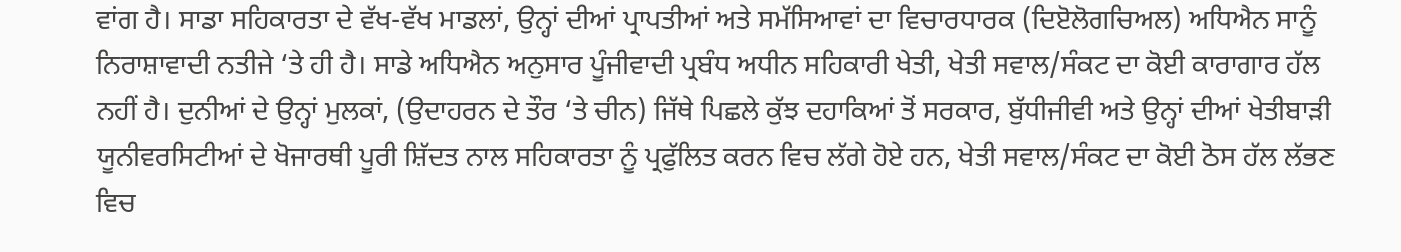ਵਾਂਗ ਹੈ। ਸਾਡਾ ਸਹਿਕਾਰਤਾ ਦੇ ਵੱਖ-ਵੱਖ ਮਾਡਲਾਂ, ਉਨ੍ਹਾਂ ਦੀਆਂ ਪ੍ਰਾਪਤੀਆਂ ਅਤੇ ਸਮੱਸਿਆਵਾਂ ਦਾ ਵਿਚਾਰਧਾਰਕ (ਦਿੲੋਲੋਗਚਿਅਲ) ਅਧਿਐਨ ਸਾਨੂੰ ਨਿਰਾਸ਼ਾਵਾਦੀ ਨਤੀਜੇ ‘ਤੇ ਹੀ ਹੈ। ਸਾਡੇ ਅਧਿਐਨ ਅਨੁਸਾਰ ਪੂੰਜੀਵਾਦੀ ਪ੍ਰਬੰਧ ਅਧੀਨ ਸਹਿਕਾਰੀ ਖੇਤੀ, ਖੇਤੀ ਸਵਾਲ/ਸੰਕਟ ਦਾ ਕੋਈ ਕਾਰਾਗਾਰ ਹੱਲ ਨਹੀਂ ਹੈ। ਦੁਨੀਆਂ ਦੇ ਉਨ੍ਹਾਂ ਮੁਲਕਾਂ, (ਉਦਾਹਰਨ ਦੇ ਤੌਰ ‘ਤੇ ਚੀਨ) ਜਿੱਥੇ ਪਿਛਲੇ ਕੁੱਝ ਦਹਾਕਿਆਂ ਤੋਂ ਸਰਕਾਰ, ਬੁੱਧੀਜੀਵੀ ਅਤੇ ਉਨ੍ਹਾਂ ਦੀਆਂ ਖੇਤੀਬਾੜੀ ਯੂਨੀਵਰਸਿਟੀਆਂ ਦੇ ਖੋਜਾਰਥੀ ਪੂਰੀ ਸ਼ਿੱਦਤ ਨਾਲ ਸਹਿਕਾਰਤਾ ਨੂੰ ਪ੍ਰਫੁੱਲਿਤ ਕਰਨ ਵਿਚ ਲੱਗੇ ਹੋਏ ਹਨ, ਖੇਤੀ ਸਵਾਲ/ਸੰਕਟ ਦਾ ਕੋਈ ਠੋਸ ਹੱਲ ਲੱਭਣ ਵਿਚ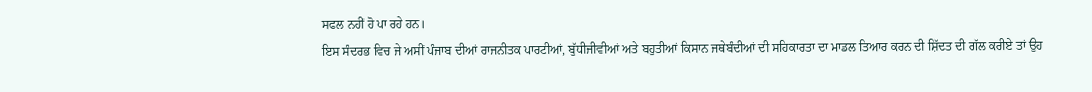ਸਫਲ ਨਹੀਂ ਹੋ ਪਾ ਰਹੇ ਹਨ।
ਇਸ ਸੰਦਰਭ ਵਿਚ ਜੇ ਅਸੀਂ ਪੰਜਾਬ ਦੀਆਂ ਰਾਜਨੀਤਕ ਪਾਰਟੀਆਂ, ਬੁੱਧੀਜੀਵੀਆਂ ਅਤੇ ਬਹੁਤੀਆਂ ਕਿਸਾਨ ਜਥੇਬੰਦੀਆਂ ਦੀ ਸਹਿਕਾਰਤਾ ਦਾ ਮਾਡਲ ਤਿਆਰ ਕਰਨ ਦੀ ਸ਼ਿੱਦਤ ਦੀ ਗੱਲ ਕਰੀਏ ਤਾਂ ਉਹ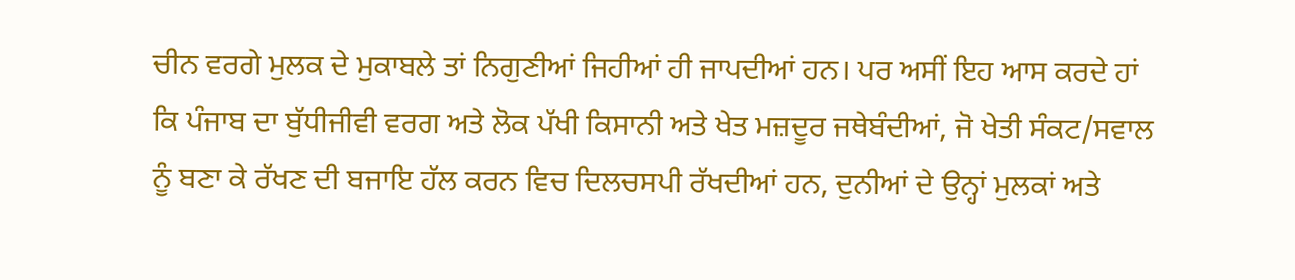ਚੀਨ ਵਰਗੇ ਮੁਲਕ ਦੇ ਮੁਕਾਬਲੇ ਤਾਂ ਨਿਗੁਣੀਆਂ ਜਿਹੀਆਂ ਹੀ ਜਾਪਦੀਆਂ ਹਨ। ਪਰ ਅਸੀਂ ਇਹ ਆਸ ਕਰਦੇ ਹਾਂ ਕਿ ਪੰਜਾਬ ਦਾ ਬੁੱਧੀਜੀਵੀ ਵਰਗ ਅਤੇ ਲੋਕ ਪੱਖੀ ਕਿਸਾਨੀ ਅਤੇ ਖੇਤ ਮਜ਼ਦੂਰ ਜਥੇਬੰਦੀਆਂ, ਜੋ ਖੇਤੀ ਸੰਕਟ/ਸਵਾਲ ਨੂੰ ਬਣਾ ਕੇ ਰੱਖਣ ਦੀ ਬਜਾਇ ਹੱਲ ਕਰਨ ਵਿਚ ਦਿਲਚਸਪੀ ਰੱਖਦੀਆਂ ਹਨ, ਦੁਨੀਆਂ ਦੇ ਉਨ੍ਹਾਂ ਮੁਲਕਾਂ ਅਤੇ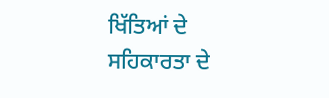ਖਿੱਤਿਆਂ ਦੇ ਸਹਿਕਾਰਤਾ ਦੇ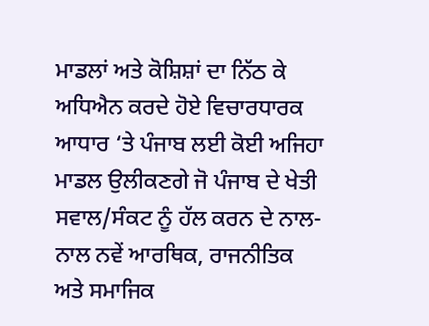ਮਾਡਲਾਂ ਅਤੇ ਕੋਸ਼ਿਸ਼ਾਂ ਦਾ ਨਿੱਠ ਕੇ ਅਧਿਐਨ ਕਰਦੇ ਹੋਏ ਵਿਚਾਰਧਾਰਕ ਆਧਾਰ ‘ਤੇ ਪੰਜਾਬ ਲਈ ਕੋਈ ਅਜਿਹਾ ਮਾਡਲ ਉਲੀਕਣਗੇ ਜੋ ਪੰਜਾਬ ਦੇ ਖੇਤੀ ਸਵਾਲ/ਸੰਕਟ ਨੂੰ ਹੱਲ ਕਰਨ ਦੇ ਨਾਲ-ਨਾਲ ਨਵੇਂ ਆਰਥਿਕ, ਰਾਜਨੀਤਿਕ ਅਤੇ ਸਮਾਜਿਕ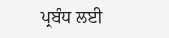ਪ੍ਰਬੰਧ ਲਈ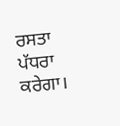ਰਸਤਾ ਪੱਧਰਾ ਕਰੇਗਾ।